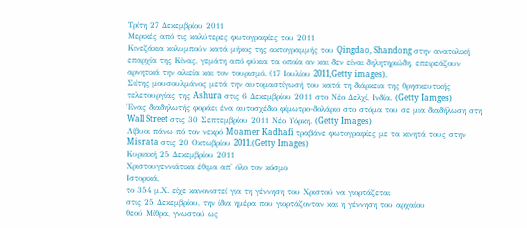Τρίτη 27 Δεκεμβρίου 2011
Μερικές από τις καλύτερες φωτογραφίες του 2011
Κινεζάκια κολυμπούν κατά μήκος της ακτογραμμής του Qingdao, Shandong στην ανατολική επαρχία της Κίνας, γεμάτη από φύκια τα οποία αν και δεν είναι δηλητηριώδη, επειρεάζουν αρνητικά την αλιεία και τον τουρισμό. (17 Ιουλίου 2011,Getty images).
Σιίτης μουσουλμάνος μετά την αυτομαστίγωσή του κατά τη διάρκεια της θρησκευτικής τελετουργίας της Ashura στις 6 Δεκεμβρίου 2011 στο Νέο Δελχί, Ινδία. (Getty Iamges)
Ένας διαδηλωτής φοράει ένα αυτοσχέδιο φίμωτρο-δολάριο στο στόμα του σε μια διαδήλωση στη Wall Street στις 30 Σεπτεμβρίου 2011 Νέο Υόρκη. (Getty Images)
Λίβυοι πάνω πό τον νεκρό Moamer Kadhafi τραβάνε φωτογραφίες με τα κινητά τους στην Misrata στις 20 Οκτωβρίου 2011.(Getty Images)
Κυριακή 25 Δεκεμβρίου 2011
Xριστουγεννιάτικα έθιμα απ' όλο τον κόσμο
Ιστορικά,
το 354 μ.Χ. είχε κανονιστεί για τη γέννηση του Χριστού να γιορτάζεται
στις 25 Δεκεμβρίου, την ίδια ημέρα που γιορτάζονταν και η γέννηση του αρχαίου
θεού Μίθρα, γνωστού ως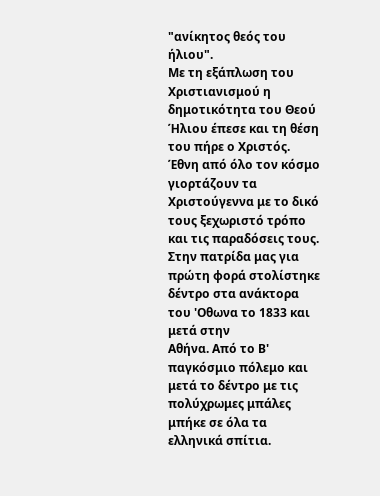"ανίκητος θεός του ήλιου".
Με τη εξάπλωση του Χριστιανισμού η δημοτικότητα του Θεού Ήλιου έπεσε και τη θέση του πήρε ο Χριστός.
Έθνη από όλο τον κόσμο γιορτάζουν τα Χριστούγεννα με το δικό τους ξεχωριστό τρόπο και τις παραδόσεις τους.
Στην πατρίδα μας για πρώτη φορά στολίστηκε δέντρο στα ανάκτορα του 'Οθωνα το 1833 και μετά στην
Αθήνα. Από το Β' παγκόσμιο πόλεμο και μετά το δέντρο με τις πολύχρωμες μπάλες
μπήκε σε όλα τα ελληνικά σπίτια.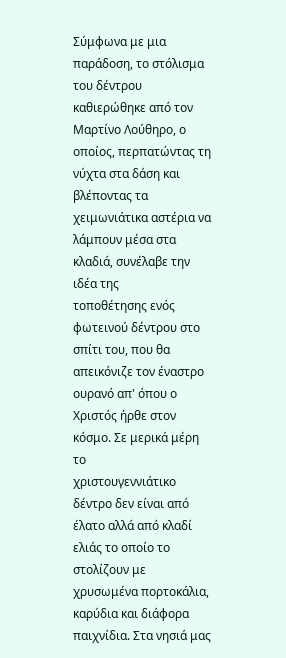Σύμφωνα με μια παράδοση, το στόλισμα του δέντρου καθιερώθηκε από τον
Μαρτίνο Λούθηρο, ο οποίος, περπατώντας τη νύχτα στα δάση και βλέποντας τα
χειμωνιάτικα αστέρια να λάμπουν μέσα στα κλαδιά, συνέλαβε την ιδέα της
τοποθέτησης ενός φωτεινού δέντρου στο σπίτι του, που θα απεικόνιζε τον έναστρο
ουρανό απ' όπου ο Χριστός ήρθε στον κόσμο. Σε μερικά μέρη το
χριστουγεννιάτικο δέντρο δεν είναι από έλατο αλλά από κλαδί ελιάς το οποίο το
στολίζουν με χρυσωμένα πορτοκάλια, καρύδια και διάφορα παιχνίδια. Στα νησιά μας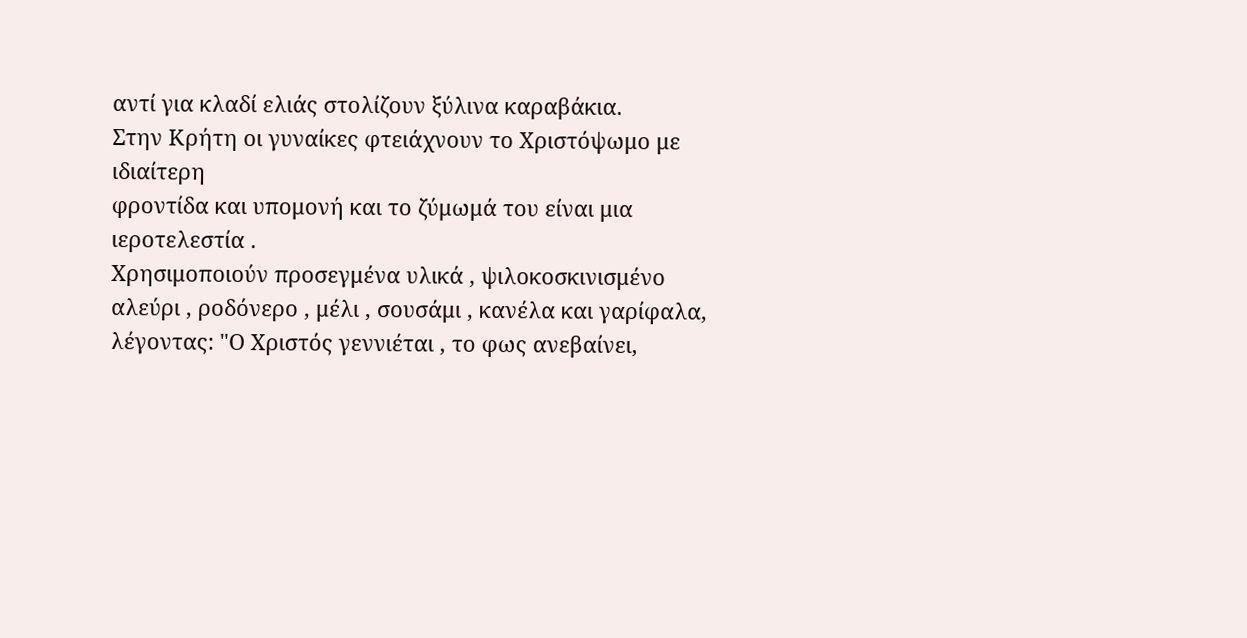αντί για κλαδί ελιάς στολίζουν ξύλινα καραβάκια.
Στην Κρήτη οι γυναίκες φτειάχνουν το Χριστόψωμο με ιδιαίτερη
φροντίδα και υπομονή και το ζύμωμά του είναι μια ιεροτελεστία .
Χρησιμοποιούν προσεγμένα υλικά , ψιλοκοσκινισμένο αλεύρι , ροδόνερο , μέλι , σουσάμι , κανέλα και γαρίφαλα, λέγοντας: "Ο Χριστός γεννιέται , το φως ανεβαίνει,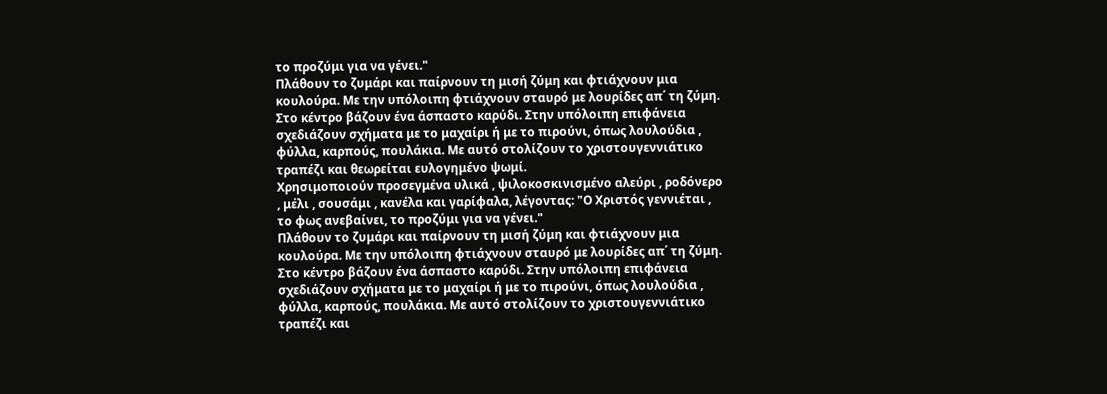το προζύμι για να γένει."
Πλάθουν το ζυμάρι και παίρνουν τη μισή ζύμη και φτιάχνουν μια κουλούρα. Με την υπόλοιπη φτιάχνουν σταυρό με λουρίδες απ΄ τη ζύμη. Στο κέντρο βάζουν ένα άσπαστο καρύδι. Στην υπόλοιπη επιφάνεια σχεδιάζουν σχήματα με το μαχαίρι ή με το πιρούνι, όπως λουλούδια , φύλλα, καρπούς, πουλάκια. Με αυτό στολίζουν το χριστουγεννιάτικο τραπέζι και θεωρείται ευλογημένο ψωμί.
Χρησιμοποιούν προσεγμένα υλικά , ψιλοκοσκινισμένο αλεύρι , ροδόνερο , μέλι , σουσάμι , κανέλα και γαρίφαλα, λέγοντας: "Ο Χριστός γεννιέται , το φως ανεβαίνει, το προζύμι για να γένει."
Πλάθουν το ζυμάρι και παίρνουν τη μισή ζύμη και φτιάχνουν μια κουλούρα. Με την υπόλοιπη φτιάχνουν σταυρό με λουρίδες απ΄ τη ζύμη. Στο κέντρο βάζουν ένα άσπαστο καρύδι. Στην υπόλοιπη επιφάνεια σχεδιάζουν σχήματα με το μαχαίρι ή με το πιρούνι, όπως λουλούδια , φύλλα, καρπούς, πουλάκια. Με αυτό στολίζουν το χριστουγεννιάτικο τραπέζι και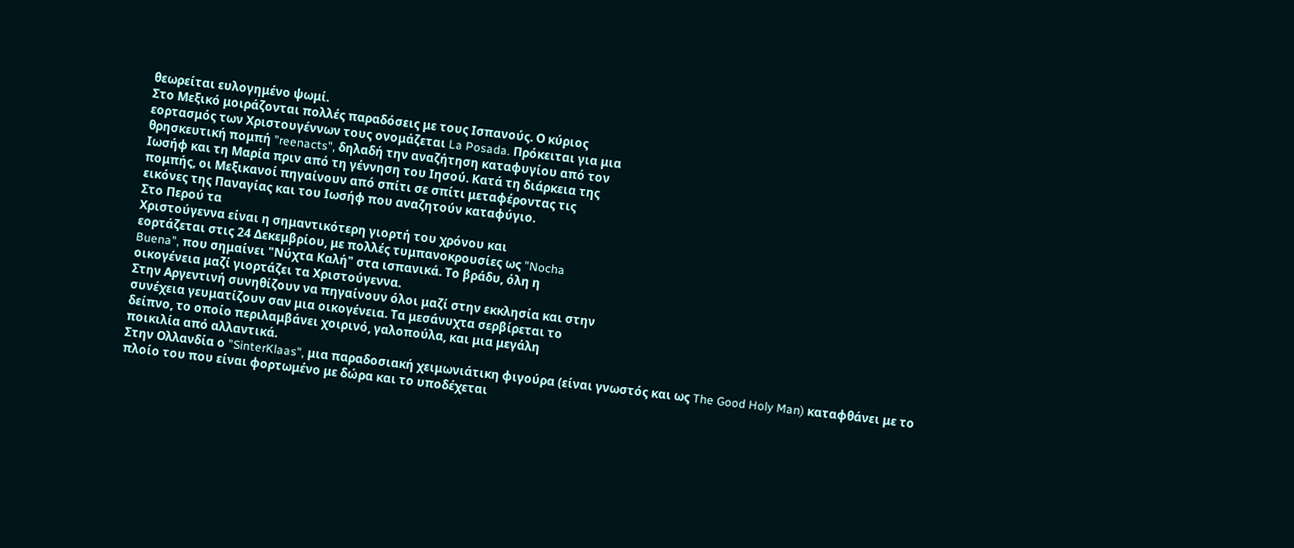θεωρείται ευλογημένο ψωμί.
Στο Μεξικό μοιράζονται πολλές παραδόσεις με τους Ισπανούς. Ο κύριος
εορτασμός των Χριστουγέννων τους ονομάζεται La Posada. Πρόκειται για μια
θρησκευτική πομπή "reenacts", δηλαδή την αναζήτηση καταφυγίου από τον
Ιωσήφ και τη Μαρία πριν από τη γέννηση του Ιησού. Κατά τη διάρκεια της
πομπής, οι Μεξικανοί πηγαίνουν από σπίτι σε σπίτι μεταφέροντας τις
εικόνες της Παναγίας και του Ιωσήφ που αναζητούν καταφύγιο.
Στο Περού τα
Χριστούγεννα είναι η σημαντικότερη γιορτή του χρόνου και
εορτάζεται στις 24 Δεκεμβρίου, με πολλές τυμπανοκρουσίες ως "Nocha
Buena", που σημαίνει "Νύχτα Καλή" στα ισπανικά. Το βράδυ, όλη η
οικογένεια μαζί γιορτάζει τα Χριστούγεννα.
Στην Αργεντινή συνηθίζουν να πηγαίνουν όλοι μαζί στην εκκλησία και στην
συνέχεια γευματίζουν σαν μια οικογένεια. Τα μεσάνυχτα σερβίρεται το
δείπνο, το οποίο περιλαμβάνει χοιρινό, γαλοπούλα, και μια μεγάλη
ποικιλία από αλλαντικά.
Στην Ολλανδία ο "SinterKlaas", μια παραδοσιακή χειμωνιάτικη φιγούρα (είναι γνωστός και ως The Good Holy Man) καταφθάνει με το
πλοίο του που είναι φορτωμένο με δώρα και το υποδέχεται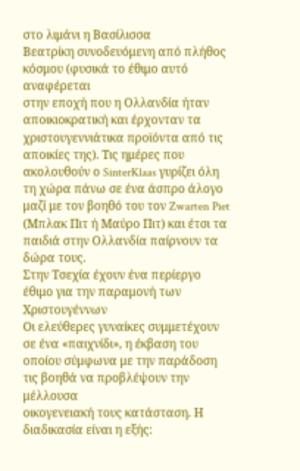στο λιμάνι η Βασίλισσα
Βεατρίκη συνοδευόμενη από πλήθος κόσμου (φυσικά το έθιμο αυτό αναφέρεται
στην εποχή που η Ολλανδία ήταν αποικιοκρατική και έρχονταν τα
χριστουγεννιάτικα προϊόντα από τις αποικίες της). Τις ημέρες που
ακολουθούν ο SinterKlaas γυρίζει όλη τη χώρα πάνω σε ένα άσπρο άλογο
μαζί με τον βοηθό του τον Zwarten Piet (Μπλακ Πιτ ή Μαύρο Πιτ) και έτσι τα
παιδιά στην Ολλανδία παίρνουν τα δώρα τους.
Στην Τσεχία έχουν ένα περίεργο έθιμο για την παραμονή των Χριστουγέννων
Οι ελεύθερες γυναίκες συμμετέχουν σε ένα «παιχνίδι», η έκβαση του
οποίου σύμφωνα με την παράδοση τις βοηθά να προβλέψουν την μέλλουσα
οικογενειακή τους κατάσταση. Η διαδικασία είναι η εξής: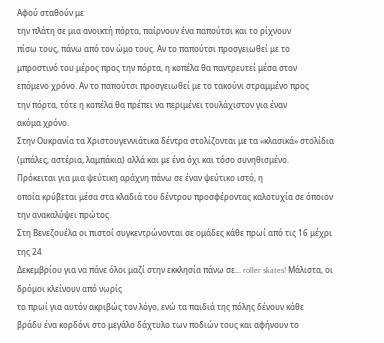Αφού σταθούν με
την πλάτη σε μια ανοικτή πόρτα, παίρνουν ένα παπούτσι και το ρίχνουν
πίσω τους, πάνω από τον ώμο τους. Αν το παπούτσι προσγειωθεί με το
μπροστινό του μέρος προς την πόρτα, η κοπέλα θα παντρευτεί μέσα στον
επόμενο χρόνο. Αν το παπούτσι προσγειωθεί με το τακούνι στραμμένο προς
την πόρτα, τότε η κοπέλα θα πρέπει να περιμένει τουλάχιστον για έναν
ακόμα χρόνο.
Στην Ουκρανία τα Χριστουγεννιάτικα δέντρα στολίζονται με τα «κλασικά» στολίδια
(μπάλες, αστέρια, λαμπάκια) αλλά και με ένα όχι και τόσο συνηθισμένο.
Πρόκειται για μια ψεύτικη αράχνη πάνω σε έναν ψεύτικο ιστό, η
οποία κρύβεται μέσα στα κλαδιά του δέντρου προσφέροντας καλοτυχία σε όποιον την ανακαλύψει πρώτος.
Στη Βενεζουέλα οι πιστοί συγκεντρώνονται σε ομάδες κάθε πρωί από τις 16 μέχρι της 24
Δεκεμβρίου για να πάνε όλοι μαζί στην εκκλησία πάνω σε... roller skates! Μάλιστα, οι δρόμοι κλείνουν από νωρίς
το πρωί για αυτόν ακριβώς τον λόγο, ενώ τα παιδιά της πόλης δένουν κάθε
βράδυ ένα κορδόνι στο μεγάλο δάχτυλο των ποδιών τους και αφήνουν το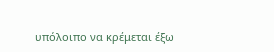υπόλοιπο να κρέμεται έξω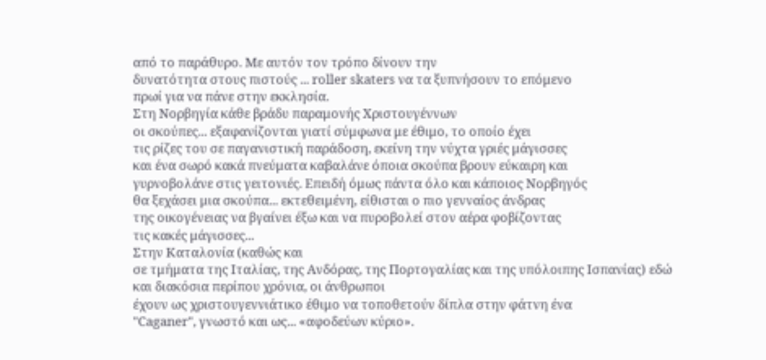από το παράθυρο. Με αυτόν τον τρόπο δίνουν την
δυνατότητα στους πιστούς ... roller skaters να τα ξυπνήσουν το επόμενο
πρωί για να πάνε στην εκκλησία.
Στη Νορβηγία κάθε βράδυ παραμονής Χριστουγέννων
οι σκούπες... εξαφανίζονται γιατί σύμφωνα με έθιμο, το οποίο έχει
τις ρίζες του σε παγανιστική παράδοση, εκείνη την νύχτα γριές μάγισσες
και ένα σωρό κακά πνεύματα καβαλάνε όποια σκούπα βρουν εύκαιρη και
γυρνοβολάνε στις γειτονιές. Επειδή όμως πάντα όλο και κάποιος Νορβηγός
θα ξεχάσει μια σκούπα... εκτεθειμένη, είθισται ο πιο γενναίος άνδρας
της οικογένειας να βγαίνει έξω και να πυροβολεί στον αέρα φοβίζοντας
τις κακές μάγισσες...
Στην Καταλονία (καθώς και
σε τμήματα της Ιταλίας, της Ανδόρας, της Πορτογαλίας και της υπόλοιπης Ισπανίας) εδώ και διακόσια περίπου χρόνια, οι άνθρωποι
έχουν ως χριστουγεννιάτικο έθιμο να τοποθετούν δίπλα στην φάτνη ένα
"Caganer", γνωστό και ως... «αφοδεύων κύριο».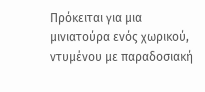Πρόκειται για μια
μινιατούρα ενός χωρικού, ντυμένου με παραδοσιακή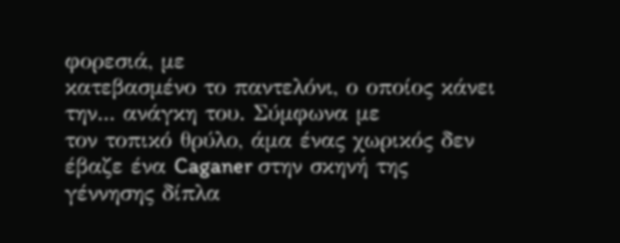φορεσιά, με
κατεβασμένο το παντελόνι, ο οποίος κάνει την... ανάγκη του. Σύμφωνα με
τον τοπικό θρύλο, άμα ένας χωρικός δεν έβαζε ένα Caganer στην σκηνή της
γέννησης δίπλα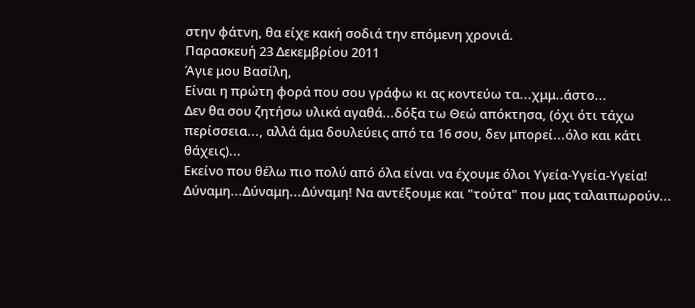στην φάτνη, θα είχε κακή σοδιά την επόμενη χρονιά.
Παρασκευή 23 Δεκεμβρίου 2011
Άγιε μου Βασίλη,
Είναι η πρώτη φορά που σου γράφω κι ας κοντεύω τα...χμμ..άστο...
Δεν θα σου ζητήσω υλικά αγαθά...δόξα τω Θεώ απόκτησα, (όχι ότι τάχω περίσσεια..., αλλά άμα δουλεύεις από τα 16 σου, δεν μπορεί...όλο και κάτι θάχεις)...
Εκείνο που θέλω πιο πολύ από όλα είναι να έχουμε όλοι Υγεία-Υγεία-Υγεία!
Δύναμη...Δύναμη...Δύναμη! Να αντέξουμε και "τούτα" που μας ταλαιπωρούν...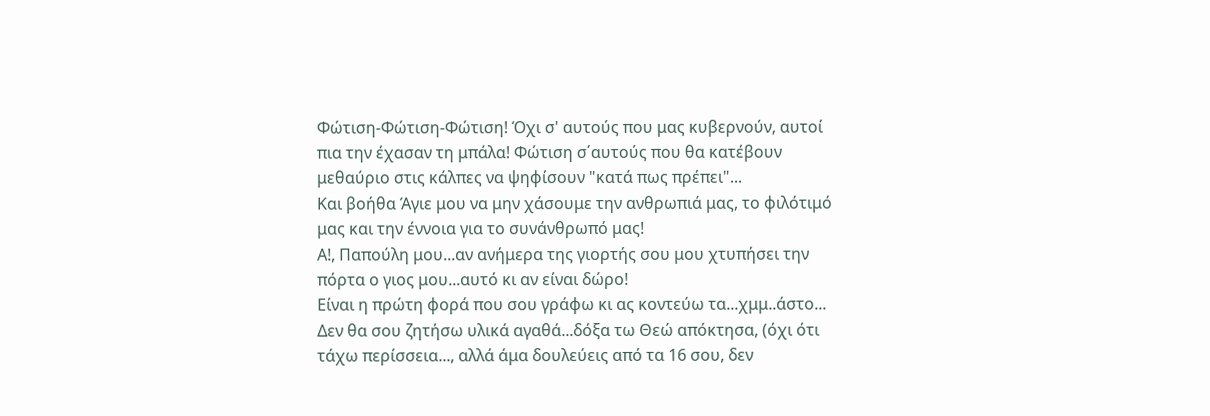Φώτιση-Φώτιση-Φώτιση! Όχι σ' αυτούς που μας κυβερνούν, αυτοί πια την έχασαν τη μπάλα! Φώτιση σ΄αυτούς που θα κατέβουν μεθαύριο στις κάλπες να ψηφίσουν "κατά πως πρέπει"...
Και βοήθα Άγιε μου να μην χάσουμε την ανθρωπιά μας, το φιλότιμό μας και την έννοια για το συνάνθρωπό μας!
Α!, Παπούλη μου...αν ανήμερα της γιορτής σου μου χτυπήσει την πόρτα ο γιος μου...αυτό κι αν είναι δώρο!
Είναι η πρώτη φορά που σου γράφω κι ας κοντεύω τα...χμμ..άστο...
Δεν θα σου ζητήσω υλικά αγαθά...δόξα τω Θεώ απόκτησα, (όχι ότι τάχω περίσσεια..., αλλά άμα δουλεύεις από τα 16 σου, δεν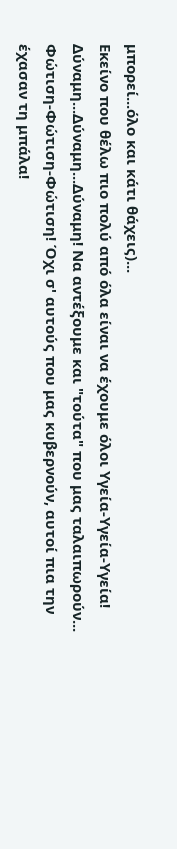μπορεί...όλο και κάτι θάχεις)...
Εκείνο που θέλω πιο πολύ από όλα είναι να έχουμε όλοι Υγεία-Υγεία-Υγεία!
Δύναμη...Δύναμη...Δύναμη! Να αντέξουμε και "τούτα" που μας ταλαιπωρούν...
Φώτιση-Φώτιση-Φώτιση! Όχι σ' αυτούς που μας κυβερνούν, αυτοί πια την έχασαν τη μπάλα!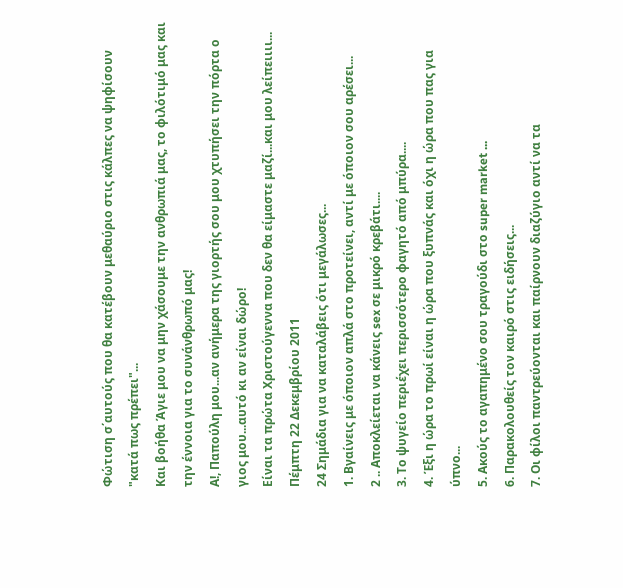Φώτιση σ΄αυτούς που θα κατέβουν μεθαύριο στις κάλπες να ψηφίσουν "κατά πως πρέπει"...
Και βοήθα Άγιε μου να μην χάσουμε την ανθρωπιά μας, το φιλότιμό μας και την έννοια για το συνάνθρωπό μας!
Α!, Παπούλη μου...αν ανήμερα της γιορτής σου μου χτυπήσει την πόρτα ο γιος μου...αυτό κι αν είναι δώρο!
Είναι τα πρώτα Χριστούγεννα που δεν θα είμαστε μαζί...και μου λείπειιιι...
Πέμπτη 22 Δεκεμβρίου 2011
24 Σημάδια για να καταλάβεις ότι μεγάλωσες...
1. Βγαίνεις με όποιον απλά στο προτείνει, αντί με όποιον σου αρέσει...
2 .. Αποκλείεται να κάνεις sex σε μικρό κρεβάτι....
3. Το ψυγείο περιέχει περισσότερο φαγητό από μπύρα....
4. Έξι η ώρα το πρωί είναι η ώρα που ξυπνάς και όχι η ώρα που πας για ύπνο...
5. Ακούς το αγαπημένο σου τραγούδι στο super market ...
6. Παρακολουθείς τον καιρό στις ειδήσεις...
7. Οι φίλοι παντρεύονται και παίρνουν διαζύγιο αντί να τα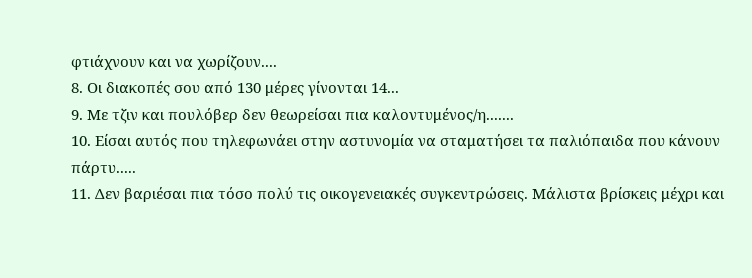φτιάχνουν και να χωρίζουν....
8. Οι διακοπές σου από 130 μέρες γίνονται 14...
9. Με τζιν και πουλόβερ δεν θεωρείσαι πια καλοντυμένος/η.......
10. Είσαι αυτός που τηλεφωνάει στην αστυνομία να σταματήσει τα παλιόπαιδα που κάνουν πάρτυ.....
11. Δεν βαριέσαι πια τόσο πολύ τις οικογενειακές συγκεντρώσεις. Μάλιστα βρίσκεις μέχρι και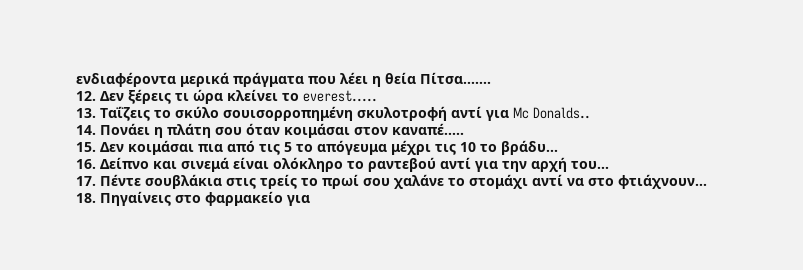ενδιαφέροντα μερικά πράγματα που λέει η θεία Πίτσα.......
12. Δεν ξέρεις τι ώρα κλείνει το everest.....
13. Ταΐζεις το σκύλο σουισορροπημένη σκυλοτροφή αντί για Mc Donalds..
14. Πονάει η πλάτη σου όταν κοιμάσαι στον καναπέ.....
15. Δεν κοιμάσαι πια από τις 5 το απόγευμα μέχρι τις 10 το βράδυ...
16. Δείπνο και σινεμά είναι ολόκληρο το ραντεβού αντί για την αρχή του...
17. Πέντε σουβλάκια στις τρείς το πρωί σου χαλάνε το στομάχι αντί να στο φτιάχνουν...
18. Πηγαίνεις στο φαρμακείο για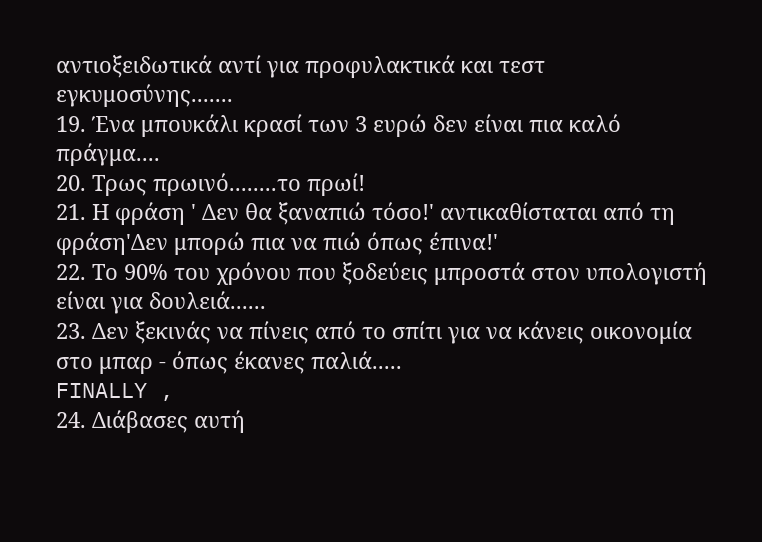αντιοξειδωτικά αντί για προφυλακτικά και τεστ εγκυμοσύνης.......
19. Ένα μπουκάλι κρασί των 3 ευρώ δεν είναι πια καλό πράγμα....
20. Τρως πρωινό........το πρωί!
21. Η φράση ' Δεν θα ξαναπιώ τόσο!' αντικαθίσταται από τη φράση'Δεν μπορώ πια να πιώ όπως έπινα!'
22. Το 90% του χρόνου που ξοδεύεις μπροστά στον υπολογιστή είναι για δουλειά......
23. Δεν ξεκινάς να πίνεις από το σπίτι για να κάνεις οικονομία στο μπαρ - όπως έκανες παλιά.....
FINALLY ,
24. Διάβασες αυτή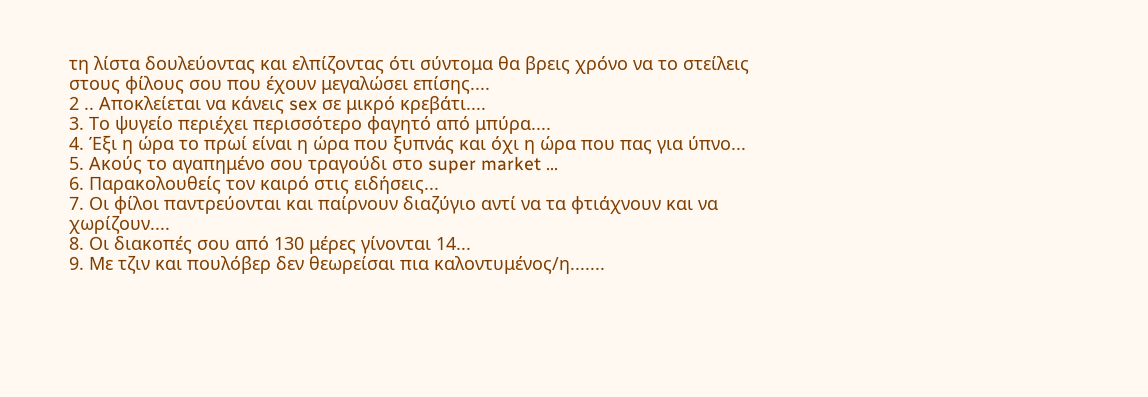τη λίστα δουλεύοντας και ελπίζοντας ότι σύντομα θα βρεις χρόνο να το στείλεις στους φίλους σου που έχουν μεγαλώσει επίσης....
2 .. Αποκλείεται να κάνεις sex σε μικρό κρεβάτι....
3. Το ψυγείο περιέχει περισσότερο φαγητό από μπύρα....
4. Έξι η ώρα το πρωί είναι η ώρα που ξυπνάς και όχι η ώρα που πας για ύπνο...
5. Ακούς το αγαπημένο σου τραγούδι στο super market ...
6. Παρακολουθείς τον καιρό στις ειδήσεις...
7. Οι φίλοι παντρεύονται και παίρνουν διαζύγιο αντί να τα φτιάχνουν και να χωρίζουν....
8. Οι διακοπές σου από 130 μέρες γίνονται 14...
9. Με τζιν και πουλόβερ δεν θεωρείσαι πια καλοντυμένος/η.......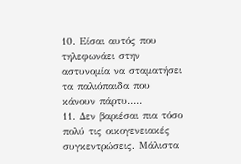10. Είσαι αυτός που τηλεφωνάει στην αστυνομία να σταματήσει τα παλιόπαιδα που κάνουν πάρτυ.....
11. Δεν βαριέσαι πια τόσο πολύ τις οικογενειακές συγκεντρώσεις. Μάλιστα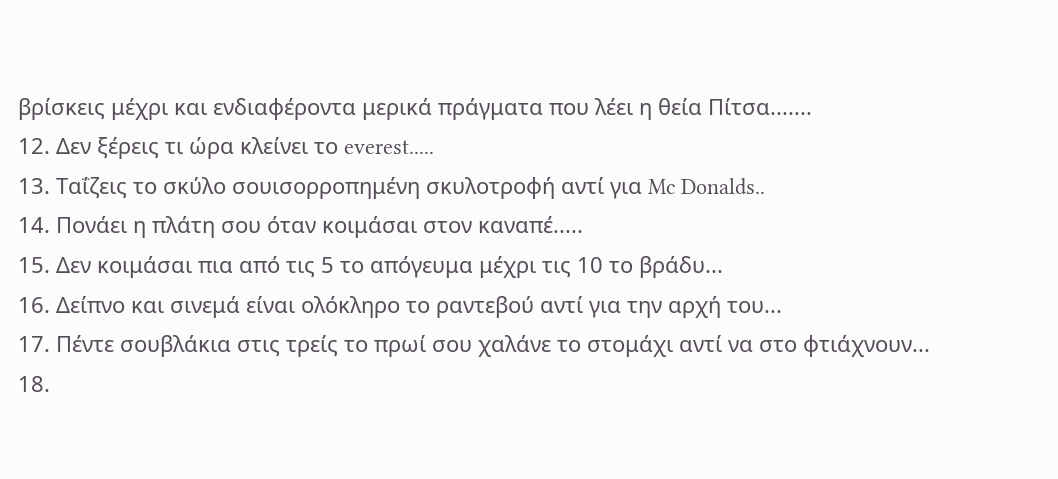βρίσκεις μέχρι και ενδιαφέροντα μερικά πράγματα που λέει η θεία Πίτσα.......
12. Δεν ξέρεις τι ώρα κλείνει το everest.....
13. Ταΐζεις το σκύλο σουισορροπημένη σκυλοτροφή αντί για Mc Donalds..
14. Πονάει η πλάτη σου όταν κοιμάσαι στον καναπέ.....
15. Δεν κοιμάσαι πια από τις 5 το απόγευμα μέχρι τις 10 το βράδυ...
16. Δείπνο και σινεμά είναι ολόκληρο το ραντεβού αντί για την αρχή του...
17. Πέντε σουβλάκια στις τρείς το πρωί σου χαλάνε το στομάχι αντί να στο φτιάχνουν...
18.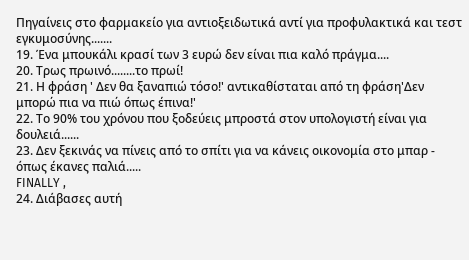Πηγαίνεις στο φαρμακείο για αντιοξειδωτικά αντί για προφυλακτικά και τεστ εγκυμοσύνης.......
19. Ένα μπουκάλι κρασί των 3 ευρώ δεν είναι πια καλό πράγμα....
20. Τρως πρωινό........το πρωί!
21. Η φράση ' Δεν θα ξαναπιώ τόσο!' αντικαθίσταται από τη φράση'Δεν μπορώ πια να πιώ όπως έπινα!'
22. Το 90% του χρόνου που ξοδεύεις μπροστά στον υπολογιστή είναι για δουλειά......
23. Δεν ξεκινάς να πίνεις από το σπίτι για να κάνεις οικονομία στο μπαρ - όπως έκανες παλιά.....
FINALLY ,
24. Διάβασες αυτή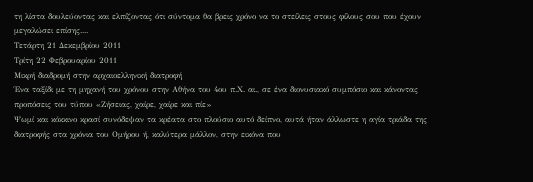τη λίστα δουλεύοντας και ελπίζοντας ότι σύντομα θα βρεις χρόνο να το στείλεις στους φίλους σου που έχουν μεγαλώσει επίσης....
Τετάρτη 21 Δεκεμβρίου 2011
Τρίτη 22 Φεβρουαρίου 2011
Μικρή διαδρομή στην αρχαιοελληνική διατροφή
Ένα ταξίδι με τη μηχανή του χρόνου στην Αθήνα του 4ου π.Χ. αι., σε ένα διονυσιακό συμπόσιο και κάνοντας προπόσεις του τύπου «Ζήσειας, χαίρε, χαίρε και πίε»
Ψωμί και κόκκινο κρασί συνόδεψαν τα κρέατα στο πλούσιο αυτό δείπνο, αυτά ήταν άλλωστε η αγία τριάδα της διατροφής στα χρόνια του Ομήρου ή, καλύτερα μάλλον, στην εικόνα που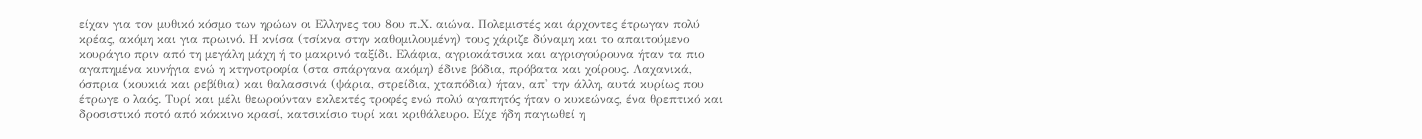είχαν για τον μυθικό κόσμο των ηρώων οι Ελληνες του 8ου π.Χ. αιώνα. Πολεμιστές και άρχοντες έτρωγαν πολύ κρέας, ακόμη και για πρωινό. Η κνίσα (τσίκνα στην καθομιλουμένη) τους χάριζε δύναμη και το απαιτούμενο κουράγιο πριν από τη μεγάλη μάχη ή το μακρινό ταξίδι. Ελάφια, αγριοκάτσικα και αγριογούρουνα ήταν τα πιο αγαπημένα κυνήγια ενώ η κτηνοτροφία (στα σπάργανα ακόμη) έδινε βόδια, πρόβατα και χοίρους. Λαχανικά, όσπρια (κουκιά και ρεβίθια) και θαλασσινά (ψάρια, στρείδια, χταπόδια) ήταν, απ' την άλλη, αυτά κυρίως που έτρωγε ο λαός. Τυρί και μέλι θεωρούνταν εκλεκτές τροφές ενώ πολύ αγαπητός ήταν ο κυκεώνας, ένα θρεπτικό και δροσιστικό ποτό από κόκκινο κρασί, κατσικίσιο τυρί και κριθάλευρο. Είχε ήδη παγιωθεί η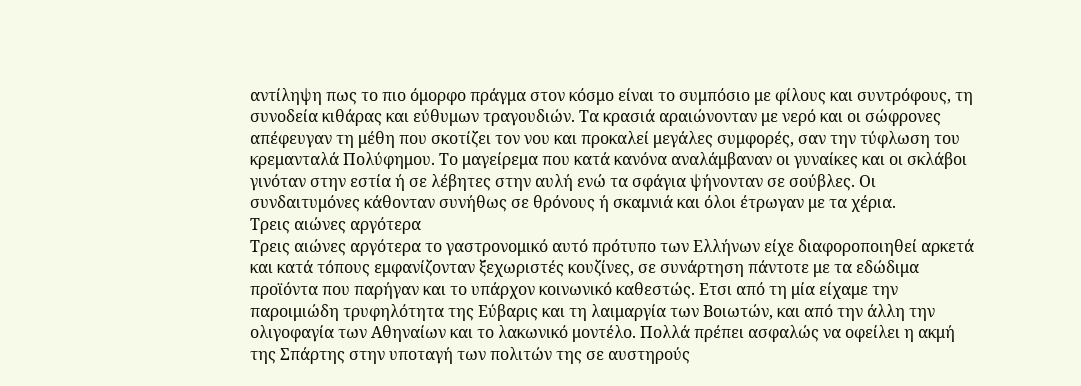αντίληψη πως το πιο όμορφο πράγμα στον κόσμο είναι το συμπόσιο με φίλους και συντρόφους, τη συνοδεία κιθάρας και εύθυμων τραγουδιών. Τα κρασιά αραιώνονταν με νερό και οι σώφρονες απέφευγαν τη μέθη που σκοτίζει τον νου και προκαλεί μεγάλες συμφορές, σαν την τύφλωση του κρεμανταλά Πολύφημου. Το μαγείρεμα που κατά κανόνα αναλάμβαναν οι γυναίκες και οι σκλάβοι γινόταν στην εστία ή σε λέβητες στην αυλή ενώ τα σφάγια ψήνονταν σε σούβλες. Οι συνδαιτυμόνες κάθονταν συνήθως σε θρόνους ή σκαμνιά και όλοι έτρωγαν με τα χέρια.
Τρεις αιώνες αργότερα
Τρεις αιώνες αργότερα το γαστρονομικό αυτό πρότυπο των Ελλήνων είχε διαφοροποιηθεί αρκετά και κατά τόπους εμφανίζονταν ξεχωριστές κουζίνες, σε συνάρτηση πάντοτε με τα εδώδιμα προϊόντα που παρήγαν και το υπάρχον κοινωνικό καθεστώς. Ετσι από τη μία είχαμε την παροιμιώδη τρυφηλότητα της Εύβαρις και τη λαιμαργία των Βοιωτών, και από την άλλη την ολιγοφαγία των Αθηναίων και το λακωνικό μοντέλο. Πολλά πρέπει ασφαλώς να οφείλει η ακμή της Σπάρτης στην υποταγή των πολιτών της σε αυστηρούς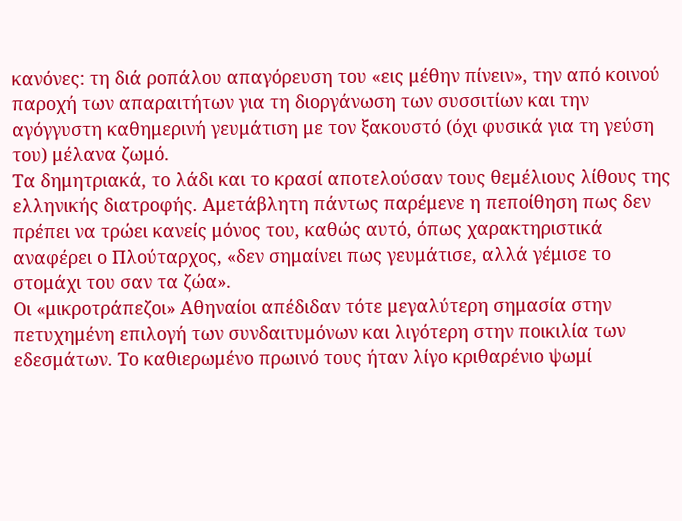κανόνες: τη διά ροπάλου απαγόρευση του «εις μέθην πίνειν», την από κοινού παροχή των απαραιτήτων για τη διοργάνωση των συσσιτίων και την αγόγγυστη καθημερινή γευμάτιση με τον ξακουστό (όχι φυσικά για τη γεύση του) μέλανα ζωμό.
Τα δημητριακά, το λάδι και το κρασί αποτελούσαν τους θεμέλιους λίθους της ελληνικής διατροφής. Αμετάβλητη πάντως παρέμενε η πεποίθηση πως δεν πρέπει να τρώει κανείς μόνος του, καθώς αυτό, όπως χαρακτηριστικά αναφέρει ο Πλούταρχος, «δεν σημαίνει πως γευμάτισε, αλλά γέμισε το στομάχι του σαν τα ζώα».
Οι «μικροτράπεζοι» Αθηναίοι απέδιδαν τότε μεγαλύτερη σημασία στην πετυχημένη επιλογή των συνδαιτυμόνων και λιγότερη στην ποικιλία των εδεσμάτων. Το καθιερωμένο πρωινό τους ήταν λίγο κριθαρένιο ψωμί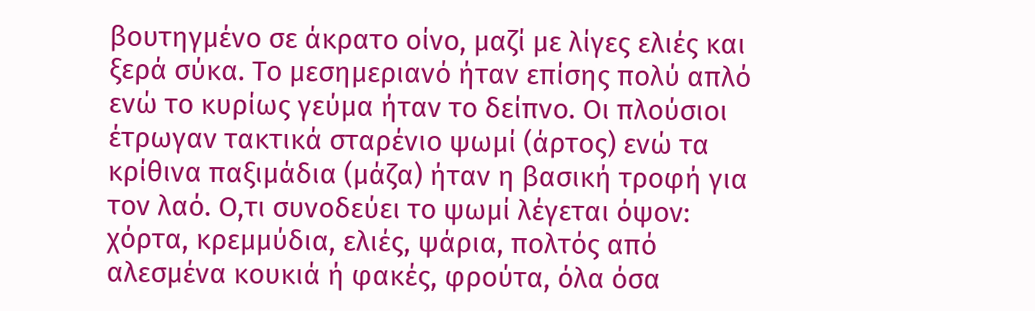βουτηγμένο σε άκρατο οίνο, μαζί με λίγες ελιές και ξερά σύκα. Το μεσημεριανό ήταν επίσης πολύ απλό ενώ το κυρίως γεύμα ήταν το δείπνο. Οι πλούσιοι έτρωγαν τακτικά σταρένιο ψωμί (άρτος) ενώ τα κρίθινα παξιμάδια (μάζα) ήταν η βασική τροφή για τον λαό. Ο,τι συνοδεύει το ψωμί λέγεται όψον: χόρτα, κρεμμύδια, ελιές, ψάρια, πολτός από αλεσμένα κουκιά ή φακές, φρούτα, όλα όσα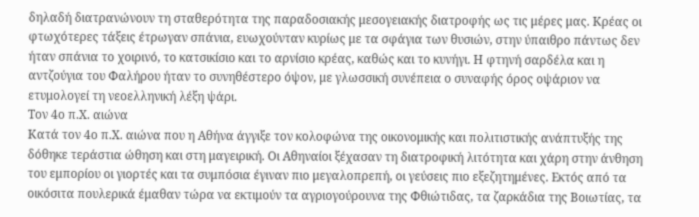δηλαδή διατρανώνουν τη σταθερότητα της παραδοσιακής μεσογειακής διατροφής ως τις μέρες μας. Κρέας οι φτωχότερες τάξεις έτρωγαν σπάνια, ευωχούνταν κυρίως με τα σφάγια των θυσιών, στην ύπαιθρο πάντως δεν ήταν σπάνια το χοιρινό, το κατσικίσιο και το αρνίσιο κρέας, καθώς και το κυνήγι. Η φτηνή σαρδέλα και η αντζούγια του Φαλήρου ήταν το συνηθέστερο όψον, με γλωσσική συνέπεια ο συναφής όρος οψάριον να ετυμολογεί τη νεοελληνική λέξη ψάρι.
Τον 4ο π.Χ. αιώνα
Κατά τον 4ο π.Χ. αιώνα που η Αθήνα άγγιξε τον κολοφώνα της οικονομικής και πολιτιστικής ανάπτυξής της δόθηκε τεράστια ώθηση και στη μαγειρική. Οι Αθηναίοι ξέχασαν τη διατροφική λιτότητα και χάρη στην άνθηση του εμπορίου οι γιορτές και τα συμπόσια έγιναν πιο μεγαλοπρεπή, οι γεύσεις πιο εξεζητημένες. Εκτός από τα οικόσιτα πουλερικά έμαθαν τώρα να εκτιμούν τα αγριογούρουνα της Φθιώτιδας, τα ζαρκάδια της Βοιωτίας, τα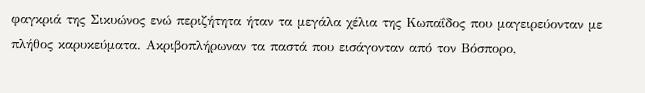φαγκριά της Σικυώνος ενώ περιζήτητα ήταν τα μεγάλα χέλια της Κωπαΐδος που μαγειρεύονταν με πλήθος καρυκεύματα. Ακριβοπλήρωναν τα παστά που εισάγονταν από τον Βόσπορο,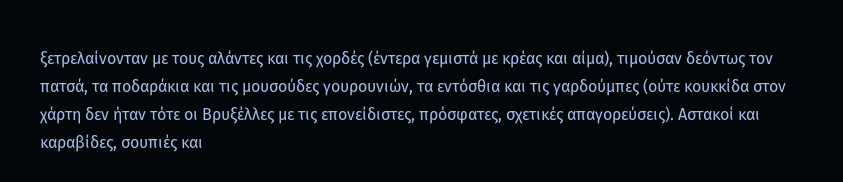ξετρελαίνονταν με τους αλάντες και τις χορδές (έντερα γεμιστά με κρέας και αίμα), τιμούσαν δεόντως τον πατσά, τα ποδαράκια και τις μουσούδες γουρουνιών, τα εντόσθια και τις γαρδούμπες (ούτε κουκκίδα στον χάρτη δεν ήταν τότε οι Βρυξέλλες με τις επονείδιστες, πρόσφατες, σχετικές απαγορεύσεις). Αστακοί και καραβίδες, σουπιές και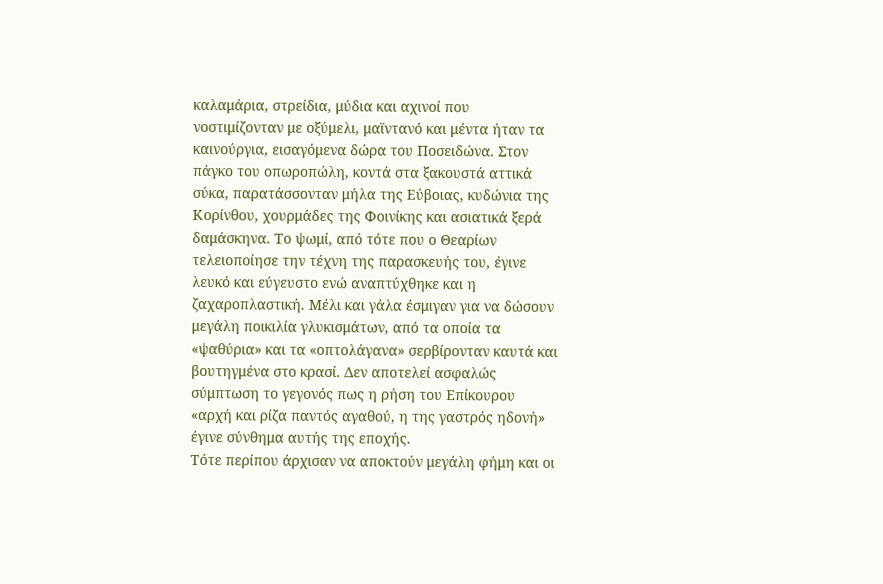καλαμάρια, στρείδια, μύδια και αχινοί που νοστιμίζονταν με οξύμελι, μαϊντανό και μέντα ήταν τα καινούργια, εισαγόμενα δώρα του Ποσειδώνα. Στον πάγκο του οπωροπώλη, κοντά στα ξακουστά αττικά σύκα, παρατάσσονταν μήλα της Εύβοιας, κυδώνια της Κορίνθου, χουρμάδες της Φοινίκης και ασιατικά ξερά δαμάσκηνα. Το ψωμί, από τότε που ο Θεαρίων τελειοποίησε την τέχνη της παρασκευής του, έγινε λευκό και εύγευστο ενώ αναπτύχθηκε και η ζαχαροπλαστική. Μέλι και γάλα έσμιγαν για να δώσουν μεγάλη ποικιλία γλυκισμάτων, από τα οποία τα «ψαθύρια» και τα «οπτολάγανα» σερβίρονταν καυτά και βουτηγμένα στο κρασί. Δεν αποτελεί ασφαλώς σύμπτωση το γεγονός πως η ρήση του Επίκουρου «αρχή και ρίζα παντός αγαθού, η της γαστρός ηδονή» έγινε σύνθημα αυτής της εποχής.
Τότε περίπου άρχισαν να αποκτούν μεγάλη φήμη και οι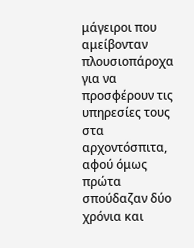μάγειροι που αμείβονταν πλουσιοπάροχα για να προσφέρουν τις υπηρεσίες τους στα αρχοντόσπιτα, αφού όμως πρώτα σπούδαζαν δύο χρόνια και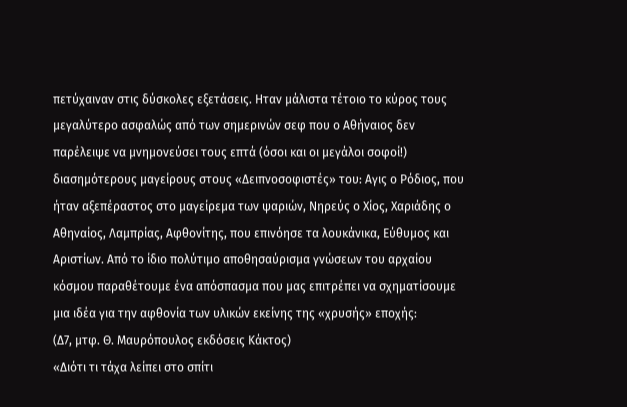πετύχαιναν στις δύσκολες εξετάσεις. Ηταν μάλιστα τέτοιο το κύρος τους μεγαλύτερο ασφαλώς από των σημερινών σεφ που ο Αθήναιος δεν παρέλειψε να μνημονεύσει τους επτά (όσοι και οι μεγάλοι σοφοί!) διασημότερους μαγείρους στους «Δειπνοσοφιστές» του: Αγις ο Ρόδιος, που ήταν αξεπέραστος στο μαγείρεμα των ψαριών, Νηρεύς ο Χίος, Χαριάδης ο Αθηναίος, Λαμπρίας, Αφθονίτης, που επινόησε τα λουκάνικα, Εύθυμος και Αριστίων. Από το ίδιο πολύτιμο αποθησαύρισμα γνώσεων του αρχαίου κόσμου παραθέτουμε ένα απόσπασμα που μας επιτρέπει να σχηματίσουμε μια ιδέα για την αφθονία των υλικών εκείνης της «χρυσής» εποχής:
(Δ7, μτφ. Θ. Μαυρόπουλος εκδόσεις Κάκτος)
«Διότι τι τάχα λείπει στο σπίτι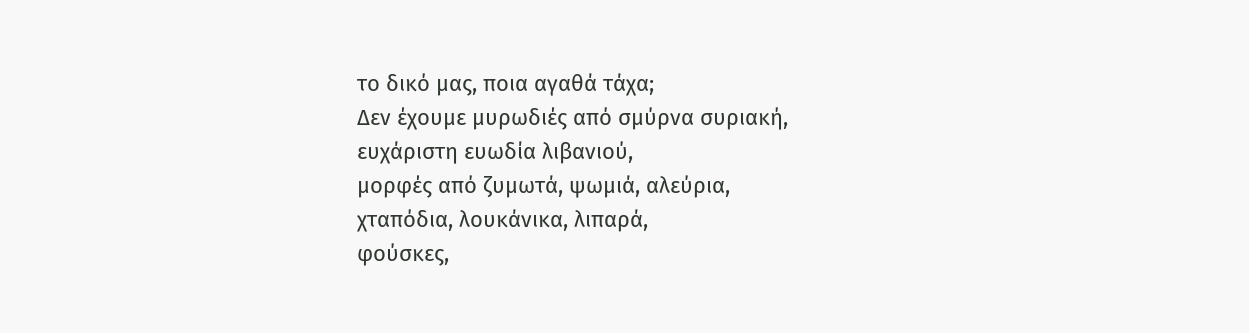το δικό μας, ποια αγαθά τάχα;
Δεν έχουμε μυρωδιές από σμύρνα συριακή,
ευχάριστη ευωδία λιβανιού,
μορφές από ζυμωτά, ψωμιά, αλεύρια,
χταπόδια, λουκάνικα, λιπαρά,
φούσκες,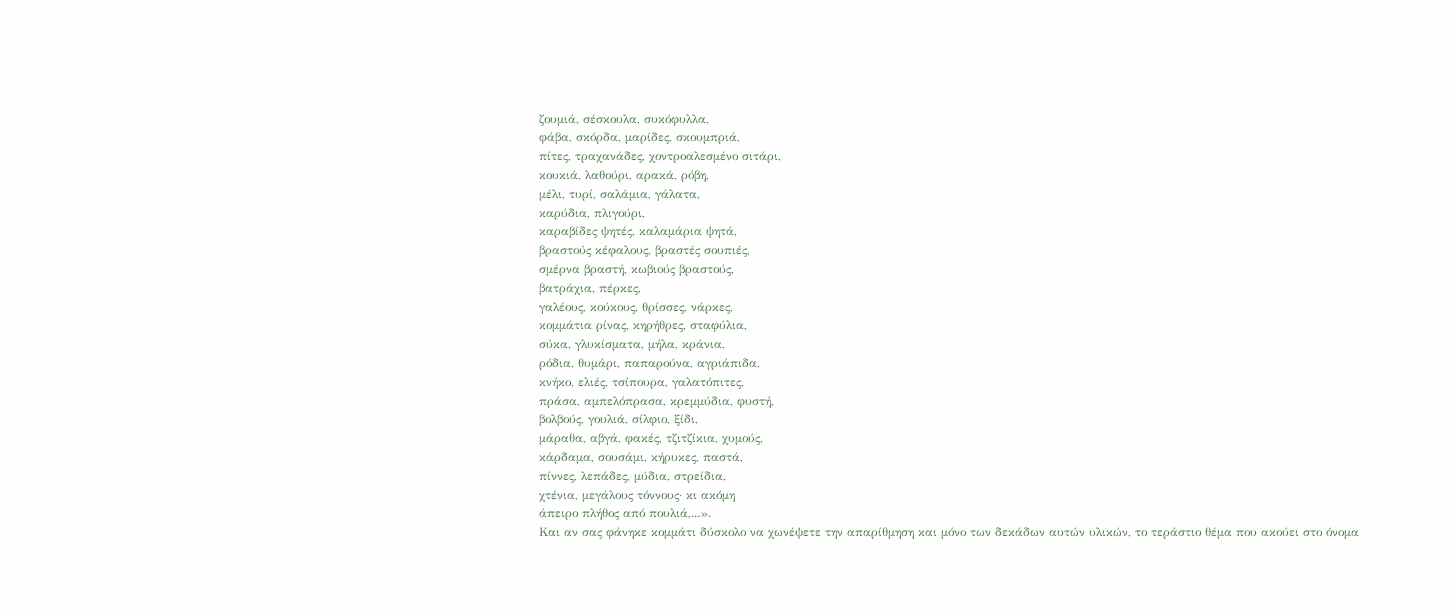ζουμιά, σέσκουλα, συκόφυλλα,
φάβα, σκόρδα, μαρίδες, σκουμπριά,
πίτες, τραχανάδες, χοντροαλεσμένο σιτάρι,
κουκιά, λαθούρι, αρακά, ρόβη,
μέλι, τυρί, σαλάμια, γάλατα,
καρύδια, πλιγούρι,
καραβίδες ψητές, καλαμάρια ψητά,
βραστούς κέφαλους, βραστές σουπιές,
σμέρνα βραστή, κωβιούς βραστούς,
βατράχια, πέρκες,
γαλέους, κούκους, θρίσσες, νάρκες,
κομμάτια ρίνας, κηρήθρες, σταφύλια,
σύκα, γλυκίσματα, μήλα, κράνια,
ρόδια, θυμάρι, παπαρούνα, αγριάπιδα,
κνήκο, ελιές, τσίπουρα, γαλατόπιτες,
πράσα, αμπελόπρασα, κρεμμύδια, φυστή,
βολβούς, γουλιά, σίλφιο, ξίδι,
μάραθα, αβγά, φακές, τζιτζίκια, χυμούς,
κάρδαμα, σουσάμι, κήρυκες, παστά,
πίννες, λεπάδες, μύδια, στρείδια,
χτένια, μεγάλους τόννους· κι ακόμη
άπειρο πλήθος από πουλιά,...».
Και αν σας φάνηκε κομμάτι δύσκολο να χωνέψετε την απαρίθμηση και μόνο των δεκάδων αυτών υλικών, το τεράστιο θέμα που ακούει στο όνομα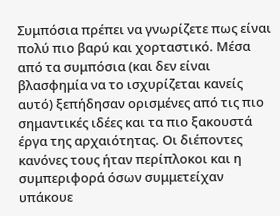Συμπόσια πρέπει να γνωρίζετε πως είναι πολύ πιο βαρύ και χορταστικό. Μέσα από τα συμπόσια (και δεν είναι βλασφημία να το ισχυρίζεται κανείς αυτό) ξεπήδησαν ορισμένες από τις πιο σημαντικές ιδέες και τα πιο ξακουστά έργα της αρχαιότητας. Οι διέποντες κανόνες τους ήταν περίπλοκοι και η συμπεριφορά όσων συμμετείχαν υπάκουε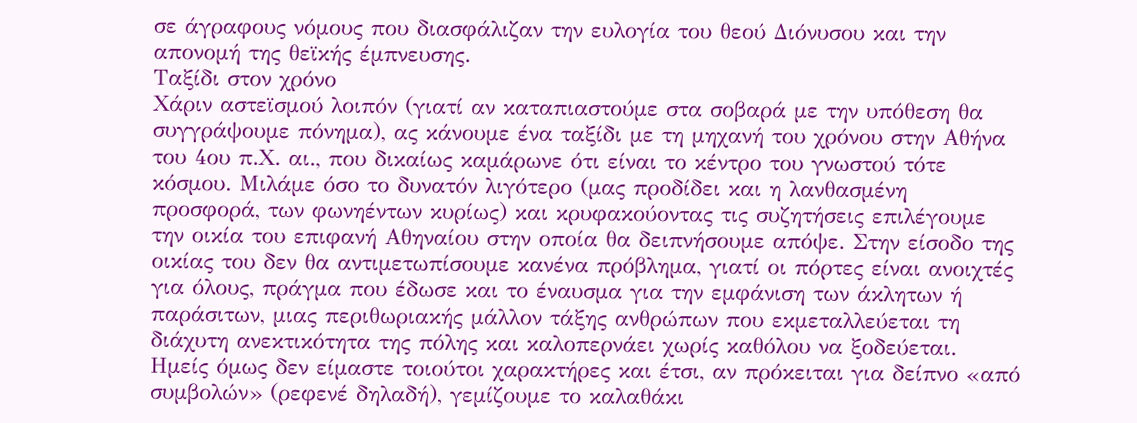σε άγραφους νόμους που διασφάλιζαν την ευλογία του θεού Διόνυσου και την απονομή της θεϊκής έμπνευσης.
Ταξίδι στον χρόνο
Χάριν αστεϊσμού λοιπόν (γιατί αν καταπιαστούμε στα σοβαρά με την υπόθεση θα συγγράψουμε πόνημα), ας κάνουμε ένα ταξίδι με τη μηχανή του χρόνου στην Αθήνα του 4ου π.Χ. αι., που δικαίως καμάρωνε ότι είναι το κέντρο του γνωστού τότε κόσμου. Μιλάμε όσο το δυνατόν λιγότερο (μας προδίδει και η λανθασμένη προσφορά, των φωνηέντων κυρίως) και κρυφακούοντας τις συζητήσεις επιλέγουμε την οικία του επιφανή Αθηναίου στην οποία θα δειπνήσουμε απόψε. Στην είσοδο της οικίας του δεν θα αντιμετωπίσουμε κανένα πρόβλημα, γιατί οι πόρτες είναι ανοιχτές για όλους, πράγμα που έδωσε και το έναυσμα για την εμφάνιση των άκλητων ή παράσιτων, μιας περιθωριακής μάλλον τάξης ανθρώπων που εκμεταλλεύεται τη διάχυτη ανεκτικότητα της πόλης και καλοπερνάει χωρίς καθόλου να ξοδεύεται. Ημείς όμως δεν είμαστε τοιούτοι χαρακτήρες και έτσι, αν πρόκειται για δείπνο «από συμβολών» (ρεφενέ δηλαδή), γεμίζουμε το καλαθάκι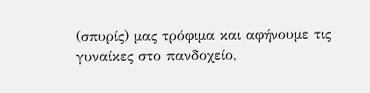(σπυρίς) μας τρόφιμα και αφήνουμε τις γυναίκες στο πανδοχείο,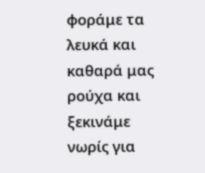φοράμε τα λευκά και καθαρά μας ρούχα και ξεκινάμε νωρίς για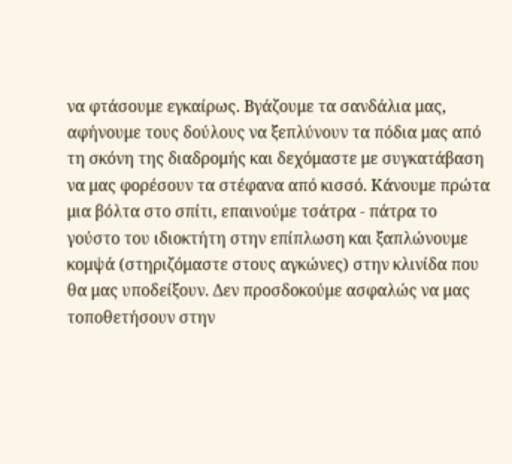να φτάσουμε εγκαίρως. Βγάζουμε τα σανδάλια μας, αφήνουμε τους δούλους να ξεπλύνουν τα πόδια μας από τη σκόνη της διαδρομής και δεχόμαστε με συγκατάβαση να μας φορέσουν τα στέφανα από κισσό. Κάνουμε πρώτα μια βόλτα στο σπίτι, επαινούμε τσάτρα - πάτρα το γούστο του ιδιοκτήτη στην επίπλωση και ξαπλώνουμε κομψά (στηριζόμαστε στους αγκώνες) στην κλινίδα που θα μας υποδείξουν. Δεν προσδοκούμε ασφαλώς να μας τοποθετήσουν στην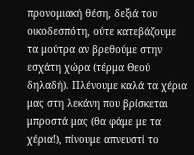προνομιακή θέση, δεξιά του οικοδεσπότη, ούτε κατεβάζουμε τα μούτρα αν βρεθούμε στην εσχάτη χώρα (τέρμα Θεού δηλαδή). Πλένουμε καλά τα χέρια μας στη λεκάνη που βρίσκεται μπροστά μας (θα φάμε με τα χέρια!), πίνουμε απνευστί το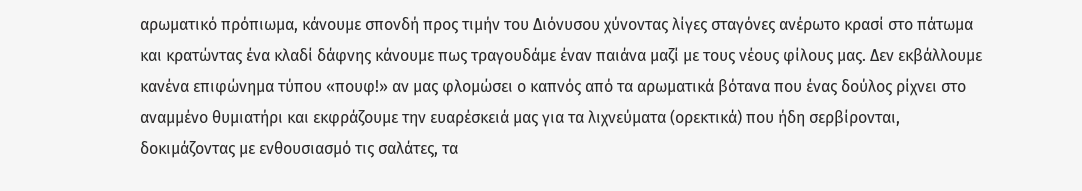αρωματικό πρόπιωμα, κάνουμε σπονδή προς τιμήν του Διόνυσου χύνοντας λίγες σταγόνες ανέρωτο κρασί στο πάτωμα και κρατώντας ένα κλαδί δάφνης κάνουμε πως τραγουδάμε έναν παιάνα μαζί με τους νέους φίλους μας. Δεν εκβάλλουμε κανένα επιφώνημα τύπου «πουφ!» αν μας φλομώσει ο καπνός από τα αρωματικά βότανα που ένας δούλος ρίχνει στο αναμμένο θυμιατήρι και εκφράζουμε την ευαρέσκειά μας για τα λιχνεύματα (ορεκτικά) που ήδη σερβίρονται, δοκιμάζοντας με ενθουσιασμό τις σαλάτες, τα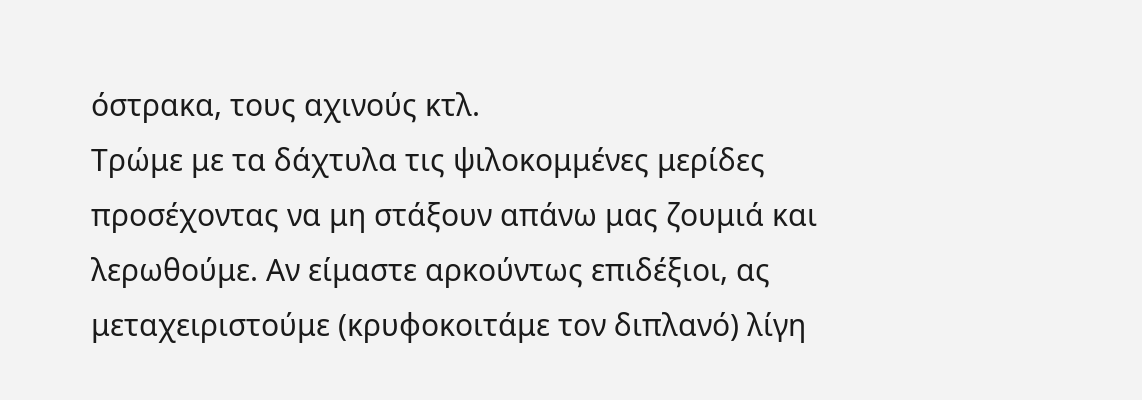όστρακα, τους αχινούς κτλ.
Τρώμε με τα δάχτυλα τις ψιλοκομμένες μερίδες προσέχοντας να μη στάξουν απάνω μας ζουμιά και λερωθούμε. Αν είμαστε αρκούντως επιδέξιοι, ας μεταχειριστούμε (κρυφοκοιτάμε τον διπλανό) λίγη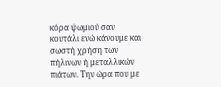κόρα ψωμιού σαν κουτάλι ενώ κάνουμε και σωστή χρήση των πήλινων ή μεταλλικών πιάτων. Την ώρα που με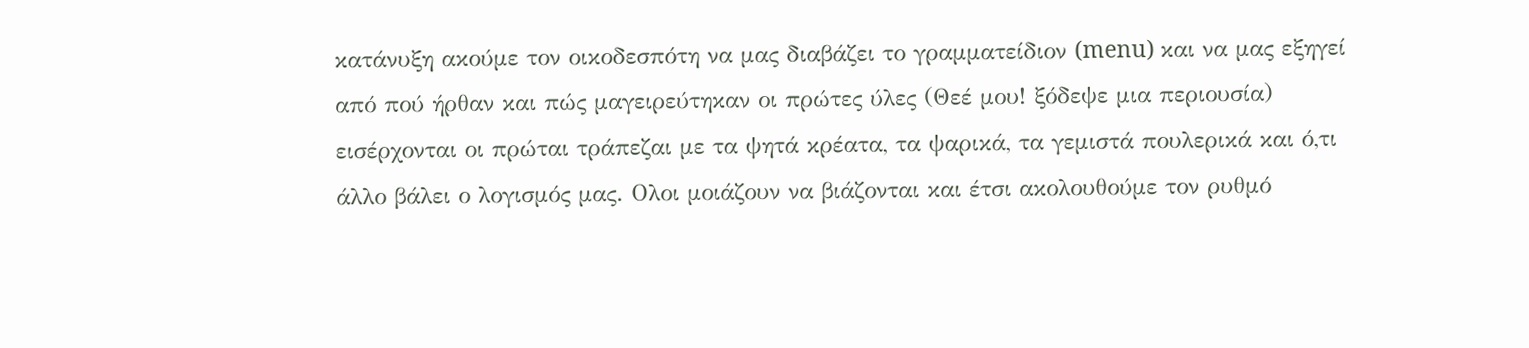κατάνυξη ακούμε τον οικοδεσπότη να μας διαβάζει το γραμματείδιον (menu) και να μας εξηγεί από πού ήρθαν και πώς μαγειρεύτηκαν οι πρώτες ύλες (Θεέ μου! ξόδεψε μια περιουσία) εισέρχονται οι πρώται τράπεζαι με τα ψητά κρέατα, τα ψαρικά, τα γεμιστά πουλερικά και ό,τι άλλο βάλει ο λογισμός μας. Ολοι μοιάζουν να βιάζονται και έτσι ακολουθούμε τον ρυθμό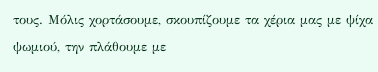τους. Μόλις χορτάσουμε, σκουπίζουμε τα χέρια μας με ψίχα ψωμιού, την πλάθουμε με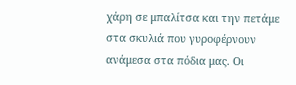χάρη σε μπαλίτσα και την πετάμε στα σκυλιά που γυροφέρνουν ανάμεσα στα πόδια μας. Οι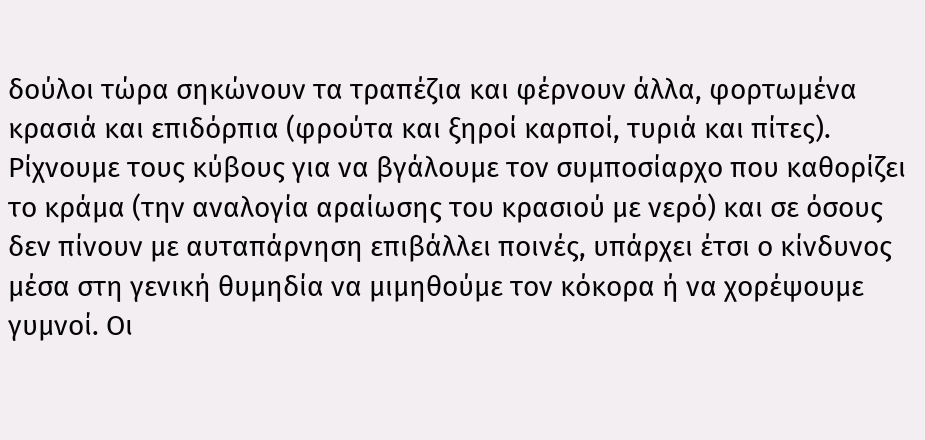δούλοι τώρα σηκώνουν τα τραπέζια και φέρνουν άλλα, φορτωμένα κρασιά και επιδόρπια (φρούτα και ξηροί καρποί, τυριά και πίτες). Ρίχνουμε τους κύβους για να βγάλουμε τον συμποσίαρχο που καθορίζει το κράμα (την αναλογία αραίωσης του κρασιού με νερό) και σε όσους δεν πίνουν με αυταπάρνηση επιβάλλει ποινές, υπάρχει έτσι ο κίνδυνος μέσα στη γενική θυμηδία να μιμηθούμε τον κόκορα ή να χορέψουμε γυμνοί. Οι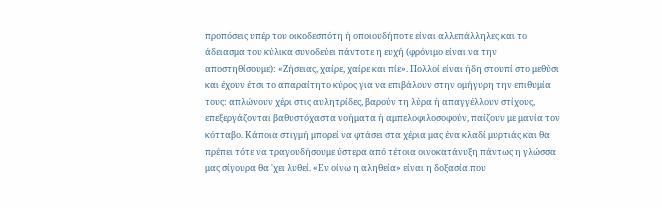προπόσεις υπέρ του οικοδεσπότη ή οποιουδήποτε είναι αλλεπάλληλες και το άδειασμα του κύλικα συνοδεύει πάντοτε η ευχή (φρόνιμο είναι να την αποστηθίσουμε): «Ζήσειας, χαίρε, χαίρε και πίε». Πολλοί είναι ήδη στουπί στο μεθύσι και έχουν έτσι το απαραίτητο κύρος για να επιβάλουν στην ομήγυρη την επιθυμία τους: απλώνουν χέρι στις αυλητρίδες, βαρούν τη λύρα ή απαγγέλλουν στίχους, επεξεργάζονται βαθυστόχαστα νοήματα ή αμπελοφιλοσοφούν, παίζουν με μανία τον κότταβο. Κάποια στιγμή μπορεί να φτάσει στα χέρια μας ένα κλαδί μυρτιάς και θα πρέπει τότε να τραγουδήσουμε ύστερα από τέτοια οινοκατάνυξη πάντως η γλώσσα μας σίγουρα θα 'χει λυθεί. «Εν οίνω η αληθεία» είναι η δοξασία που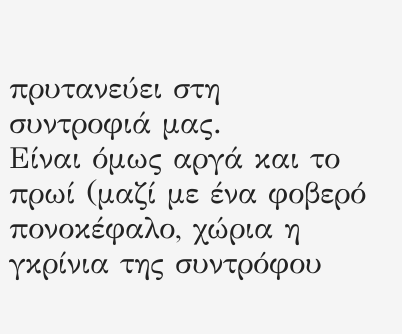πρυτανεύει στη συντροφιά μας.
Είναι όμως αργά και το πρωί (μαζί με ένα φοβερό πονοκέφαλο, χώρια η γκρίνια της συντρόφου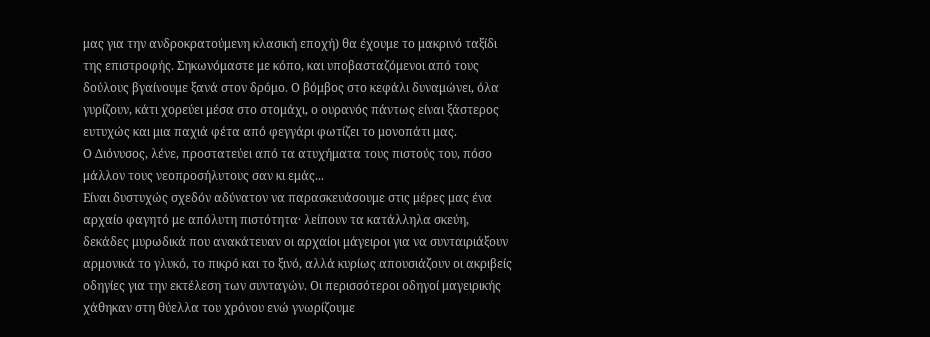μας για την ανδροκρατούμενη κλασική εποχή) θα έχουμε το μακρινό ταξίδι της επιστροφής. Σηκωνόμαστε με κόπο, και υποβασταζόμενοι από τους δούλους βγαίνουμε ξανά στον δρόμο. Ο βόμβος στο κεφάλι δυναμώνει, όλα γυρίζουν, κάτι χορεύει μέσα στο στομάχι, ο ουρανός πάντως είναι ξάστερος ευτυχώς και μια παχιά φέτα από φεγγάρι φωτίζει το μονοπάτι μας.
Ο Διόνυσος, λένε, προστατεύει από τα ατυχήματα τους πιστούς του, πόσο μάλλον τους νεοπροσήλυτους σαν κι εμάς...
Είναι δυστυχώς σχεδόν αδύνατον να παρασκευάσουμε στις μέρες μας ένα αρχαίο φαγητό με απόλυτη πιστότητα· λείπουν τα κατάλληλα σκεύη, δεκάδες μυρωδικά που ανακάτευαν οι αρχαίοι μάγειροι για να συνταιριάξουν αρμονικά το γλυκό, το πικρό και το ξινό, αλλά κυρίως απουσιάζουν οι ακριβείς οδηγίες για την εκτέλεση των συνταγών. Οι περισσότεροι οδηγοί μαγειρικής χάθηκαν στη θύελλα του χρόνου ενώ γνωρίζουμε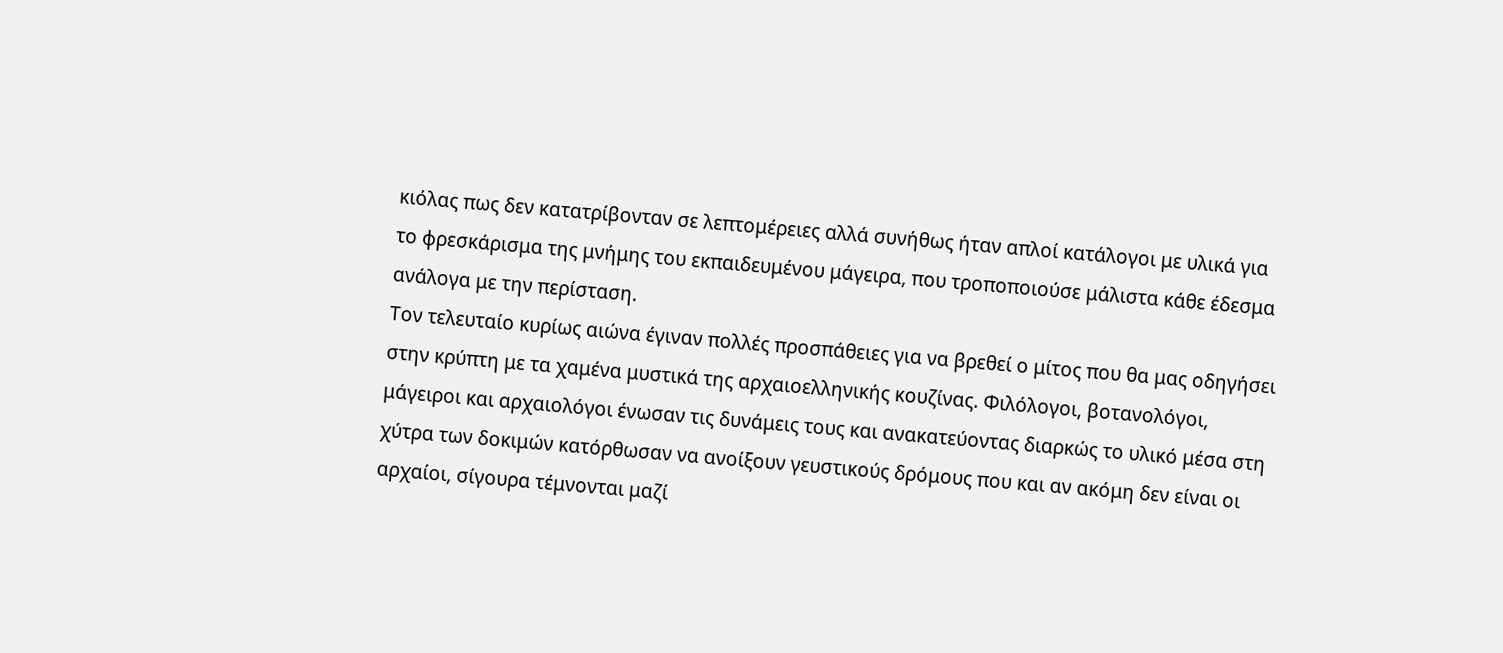κιόλας πως δεν κατατρίβονταν σε λεπτομέρειες αλλά συνήθως ήταν απλοί κατάλογοι με υλικά για το φρεσκάρισμα της μνήμης του εκπαιδευμένου μάγειρα, που τροποποιούσε μάλιστα κάθε έδεσμα ανάλογα με την περίσταση.
Τον τελευταίο κυρίως αιώνα έγιναν πολλές προσπάθειες για να βρεθεί ο μίτος που θα μας οδηγήσει στην κρύπτη με τα χαμένα μυστικά της αρχαιοελληνικής κουζίνας. Φιλόλογοι, βοτανολόγοι, μάγειροι και αρχαιολόγοι ένωσαν τις δυνάμεις τους και ανακατεύοντας διαρκώς το υλικό μέσα στη χύτρα των δοκιμών κατόρθωσαν να ανοίξουν γευστικούς δρόμους που και αν ακόμη δεν είναι οι αρχαίοι, σίγουρα τέμνονται μαζί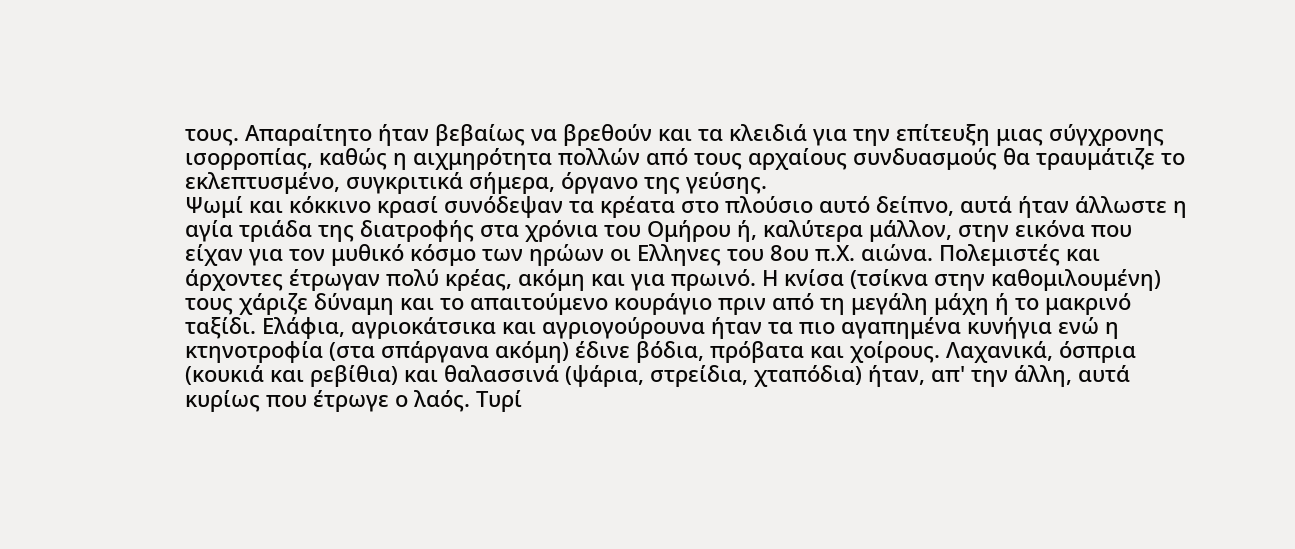τους. Απαραίτητο ήταν βεβαίως να βρεθούν και τα κλειδιά για την επίτευξη μιας σύγχρονης ισορροπίας, καθώς η αιχμηρότητα πολλών από τους αρχαίους συνδυασμούς θα τραυμάτιζε το εκλεπτυσμένο, συγκριτικά σήμερα, όργανο της γεύσης.
Ψωμί και κόκκινο κρασί συνόδεψαν τα κρέατα στο πλούσιο αυτό δείπνο, αυτά ήταν άλλωστε η αγία τριάδα της διατροφής στα χρόνια του Ομήρου ή, καλύτερα μάλλον, στην εικόνα που είχαν για τον μυθικό κόσμο των ηρώων οι Ελληνες του 8ου π.Χ. αιώνα. Πολεμιστές και άρχοντες έτρωγαν πολύ κρέας, ακόμη και για πρωινό. Η κνίσα (τσίκνα στην καθομιλουμένη) τους χάριζε δύναμη και το απαιτούμενο κουράγιο πριν από τη μεγάλη μάχη ή το μακρινό ταξίδι. Ελάφια, αγριοκάτσικα και αγριογούρουνα ήταν τα πιο αγαπημένα κυνήγια ενώ η κτηνοτροφία (στα σπάργανα ακόμη) έδινε βόδια, πρόβατα και χοίρους. Λαχανικά, όσπρια (κουκιά και ρεβίθια) και θαλασσινά (ψάρια, στρείδια, χταπόδια) ήταν, απ' την άλλη, αυτά κυρίως που έτρωγε ο λαός. Τυρί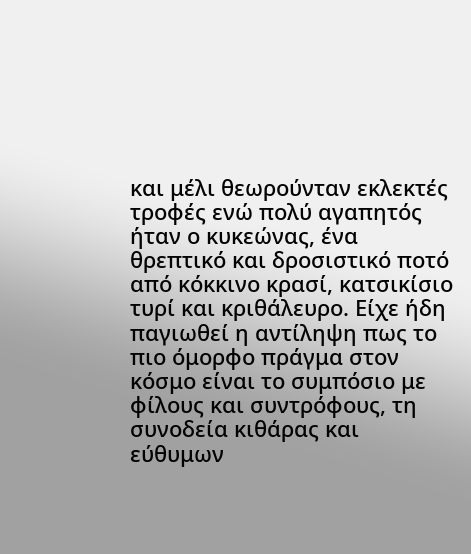και μέλι θεωρούνταν εκλεκτές τροφές ενώ πολύ αγαπητός ήταν ο κυκεώνας, ένα θρεπτικό και δροσιστικό ποτό από κόκκινο κρασί, κατσικίσιο τυρί και κριθάλευρο. Είχε ήδη παγιωθεί η αντίληψη πως το πιο όμορφο πράγμα στον κόσμο είναι το συμπόσιο με φίλους και συντρόφους, τη συνοδεία κιθάρας και εύθυμων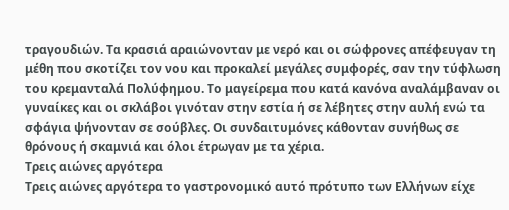τραγουδιών. Τα κρασιά αραιώνονταν με νερό και οι σώφρονες απέφευγαν τη μέθη που σκοτίζει τον νου και προκαλεί μεγάλες συμφορές, σαν την τύφλωση του κρεμανταλά Πολύφημου. Το μαγείρεμα που κατά κανόνα αναλάμβαναν οι γυναίκες και οι σκλάβοι γινόταν στην εστία ή σε λέβητες στην αυλή ενώ τα σφάγια ψήνονταν σε σούβλες. Οι συνδαιτυμόνες κάθονταν συνήθως σε θρόνους ή σκαμνιά και όλοι έτρωγαν με τα χέρια.
Τρεις αιώνες αργότερα
Τρεις αιώνες αργότερα το γαστρονομικό αυτό πρότυπο των Ελλήνων είχε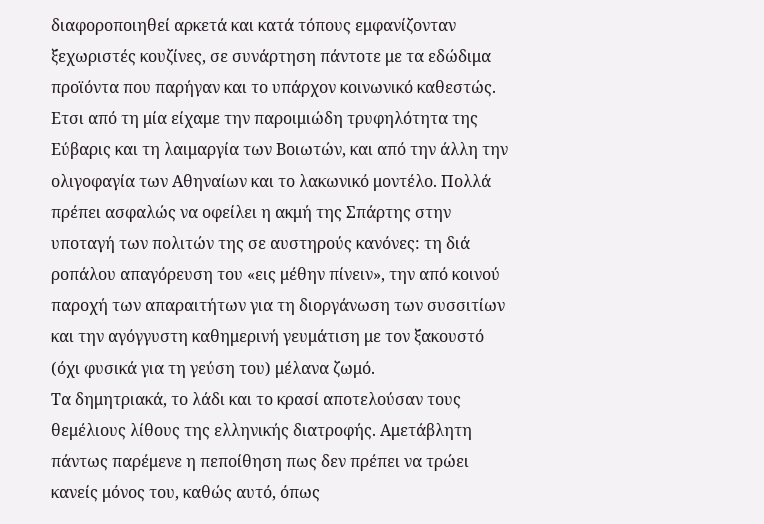διαφοροποιηθεί αρκετά και κατά τόπους εμφανίζονταν ξεχωριστές κουζίνες, σε συνάρτηση πάντοτε με τα εδώδιμα προϊόντα που παρήγαν και το υπάρχον κοινωνικό καθεστώς. Ετσι από τη μία είχαμε την παροιμιώδη τρυφηλότητα της Εύβαρις και τη λαιμαργία των Βοιωτών, και από την άλλη την ολιγοφαγία των Αθηναίων και το λακωνικό μοντέλο. Πολλά πρέπει ασφαλώς να οφείλει η ακμή της Σπάρτης στην υποταγή των πολιτών της σε αυστηρούς κανόνες: τη διά ροπάλου απαγόρευση του «εις μέθην πίνειν», την από κοινού παροχή των απαραιτήτων για τη διοργάνωση των συσσιτίων και την αγόγγυστη καθημερινή γευμάτιση με τον ξακουστό (όχι φυσικά για τη γεύση του) μέλανα ζωμό.
Τα δημητριακά, το λάδι και το κρασί αποτελούσαν τους θεμέλιους λίθους της ελληνικής διατροφής. Αμετάβλητη πάντως παρέμενε η πεποίθηση πως δεν πρέπει να τρώει κανείς μόνος του, καθώς αυτό, όπως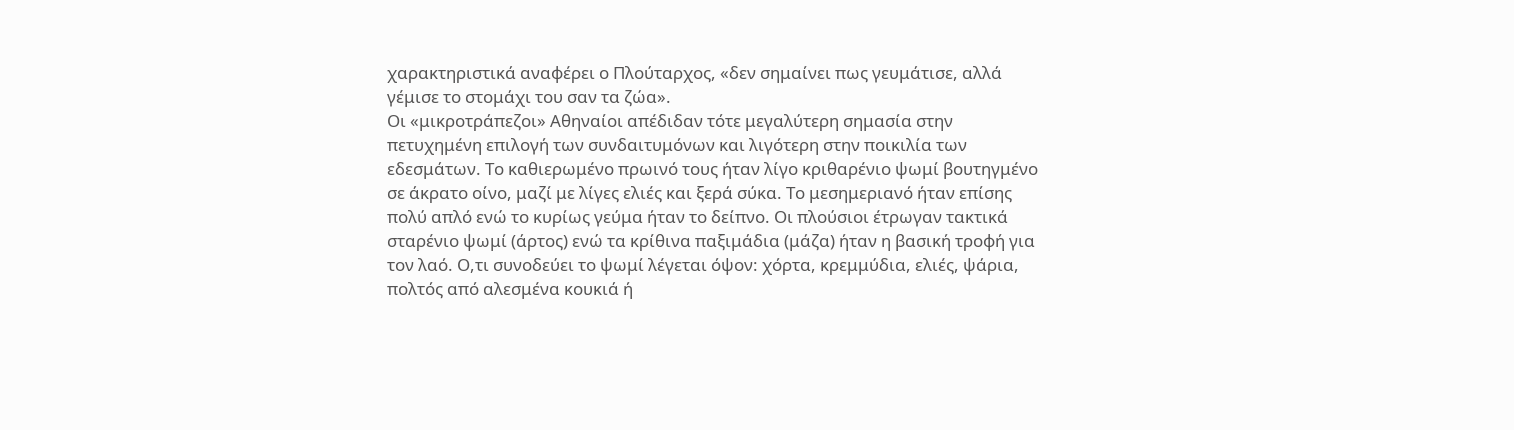χαρακτηριστικά αναφέρει ο Πλούταρχος, «δεν σημαίνει πως γευμάτισε, αλλά γέμισε το στομάχι του σαν τα ζώα».
Οι «μικροτράπεζοι» Αθηναίοι απέδιδαν τότε μεγαλύτερη σημασία στην πετυχημένη επιλογή των συνδαιτυμόνων και λιγότερη στην ποικιλία των εδεσμάτων. Το καθιερωμένο πρωινό τους ήταν λίγο κριθαρένιο ψωμί βουτηγμένο σε άκρατο οίνο, μαζί με λίγες ελιές και ξερά σύκα. Το μεσημεριανό ήταν επίσης πολύ απλό ενώ το κυρίως γεύμα ήταν το δείπνο. Οι πλούσιοι έτρωγαν τακτικά σταρένιο ψωμί (άρτος) ενώ τα κρίθινα παξιμάδια (μάζα) ήταν η βασική τροφή για τον λαό. Ο,τι συνοδεύει το ψωμί λέγεται όψον: χόρτα, κρεμμύδια, ελιές, ψάρια, πολτός από αλεσμένα κουκιά ή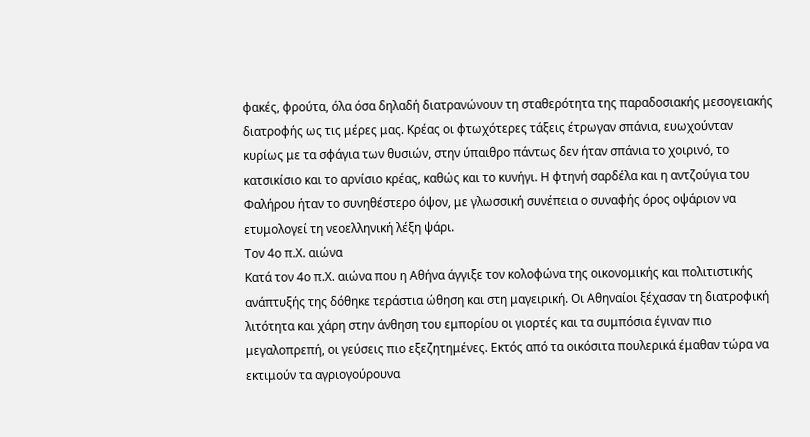φακές, φρούτα, όλα όσα δηλαδή διατρανώνουν τη σταθερότητα της παραδοσιακής μεσογειακής διατροφής ως τις μέρες μας. Κρέας οι φτωχότερες τάξεις έτρωγαν σπάνια, ευωχούνταν κυρίως με τα σφάγια των θυσιών, στην ύπαιθρο πάντως δεν ήταν σπάνια το χοιρινό, το κατσικίσιο και το αρνίσιο κρέας, καθώς και το κυνήγι. Η φτηνή σαρδέλα και η αντζούγια του Φαλήρου ήταν το συνηθέστερο όψον, με γλωσσική συνέπεια ο συναφής όρος οψάριον να ετυμολογεί τη νεοελληνική λέξη ψάρι.
Τον 4ο π.Χ. αιώνα
Κατά τον 4ο π.Χ. αιώνα που η Αθήνα άγγιξε τον κολοφώνα της οικονομικής και πολιτιστικής ανάπτυξής της δόθηκε τεράστια ώθηση και στη μαγειρική. Οι Αθηναίοι ξέχασαν τη διατροφική λιτότητα και χάρη στην άνθηση του εμπορίου οι γιορτές και τα συμπόσια έγιναν πιο μεγαλοπρεπή, οι γεύσεις πιο εξεζητημένες. Εκτός από τα οικόσιτα πουλερικά έμαθαν τώρα να εκτιμούν τα αγριογούρουνα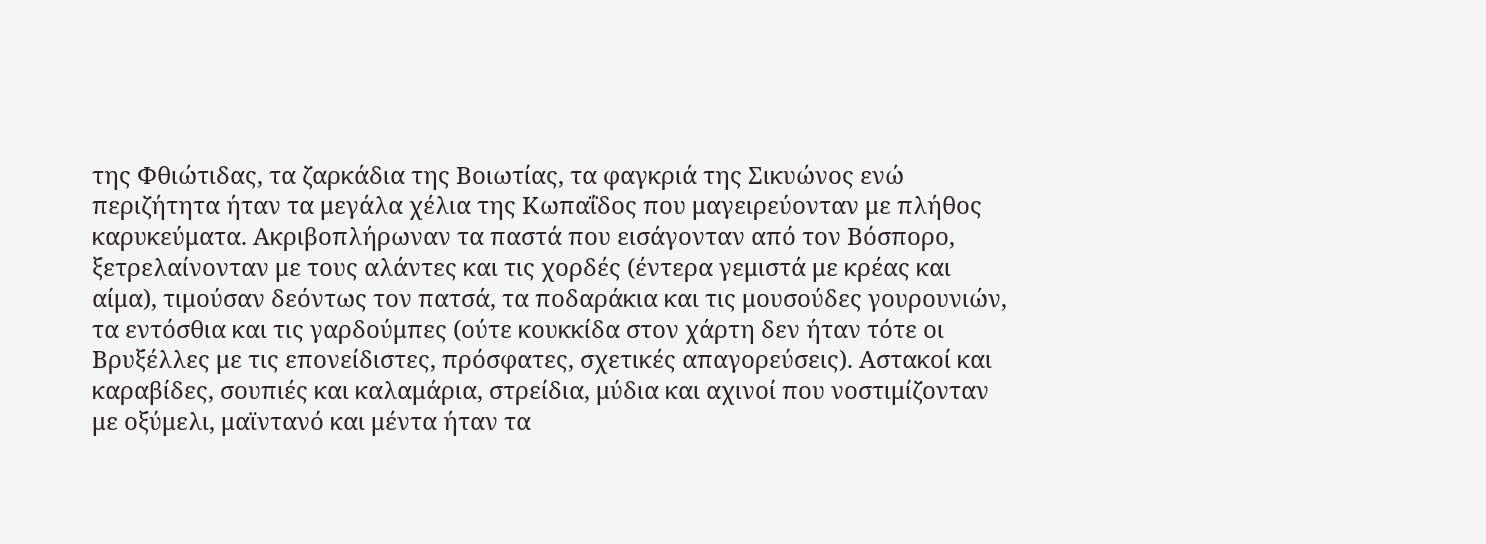της Φθιώτιδας, τα ζαρκάδια της Βοιωτίας, τα φαγκριά της Σικυώνος ενώ περιζήτητα ήταν τα μεγάλα χέλια της Κωπαΐδος που μαγειρεύονταν με πλήθος καρυκεύματα. Ακριβοπλήρωναν τα παστά που εισάγονταν από τον Βόσπορο, ξετρελαίνονταν με τους αλάντες και τις χορδές (έντερα γεμιστά με κρέας και αίμα), τιμούσαν δεόντως τον πατσά, τα ποδαράκια και τις μουσούδες γουρουνιών, τα εντόσθια και τις γαρδούμπες (ούτε κουκκίδα στον χάρτη δεν ήταν τότε οι Βρυξέλλες με τις επονείδιστες, πρόσφατες, σχετικές απαγορεύσεις). Αστακοί και καραβίδες, σουπιές και καλαμάρια, στρείδια, μύδια και αχινοί που νοστιμίζονταν με οξύμελι, μαϊντανό και μέντα ήταν τα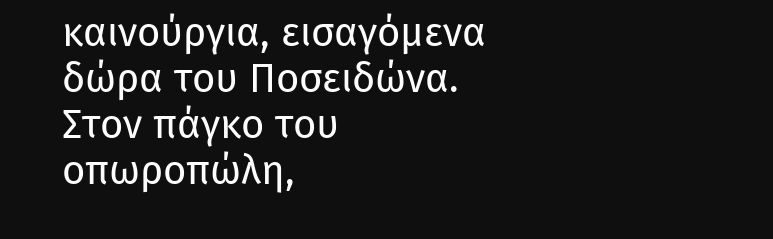καινούργια, εισαγόμενα δώρα του Ποσειδώνα. Στον πάγκο του οπωροπώλη,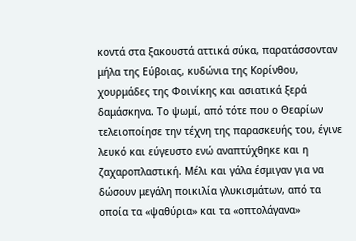κοντά στα ξακουστά αττικά σύκα, παρατάσσονταν μήλα της Εύβοιας, κυδώνια της Κορίνθου, χουρμάδες της Φοινίκης και ασιατικά ξερά δαμάσκηνα. Το ψωμί, από τότε που ο Θεαρίων τελειοποίησε την τέχνη της παρασκευής του, έγινε λευκό και εύγευστο ενώ αναπτύχθηκε και η ζαχαροπλαστική. Μέλι και γάλα έσμιγαν για να δώσουν μεγάλη ποικιλία γλυκισμάτων, από τα οποία τα «ψαθύρια» και τα «οπτολάγανα»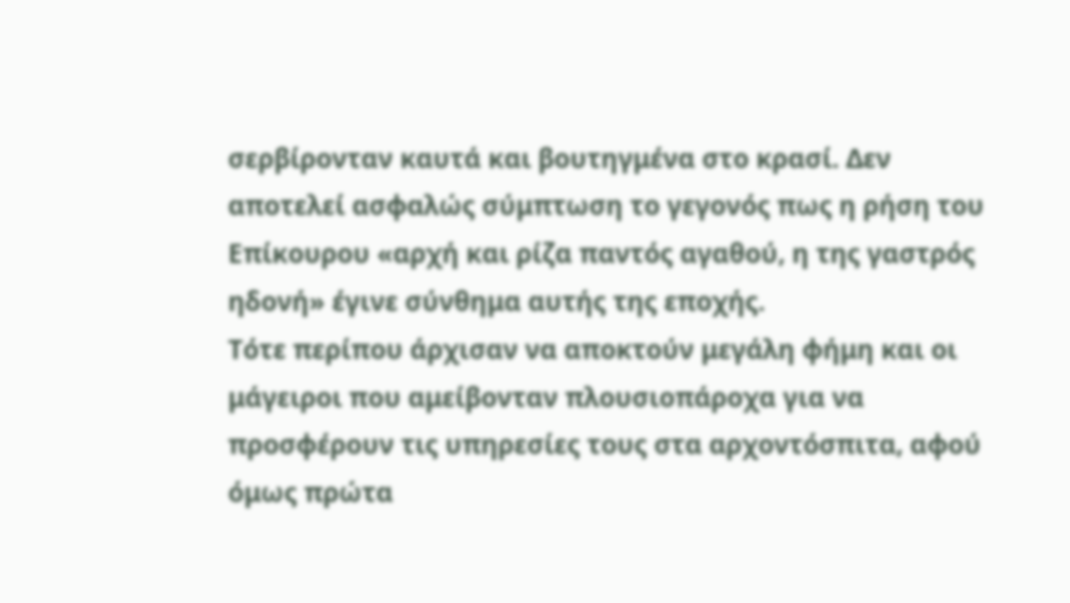σερβίρονταν καυτά και βουτηγμένα στο κρασί. Δεν αποτελεί ασφαλώς σύμπτωση το γεγονός πως η ρήση του Επίκουρου «αρχή και ρίζα παντός αγαθού, η της γαστρός ηδονή» έγινε σύνθημα αυτής της εποχής.
Τότε περίπου άρχισαν να αποκτούν μεγάλη φήμη και οι μάγειροι που αμείβονταν πλουσιοπάροχα για να προσφέρουν τις υπηρεσίες τους στα αρχοντόσπιτα, αφού όμως πρώτα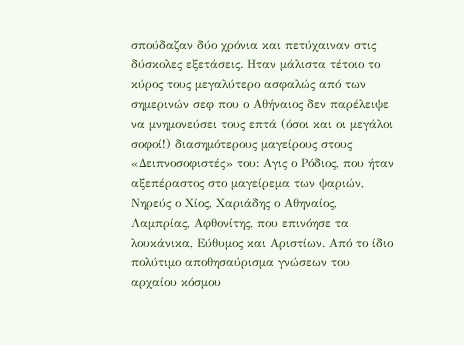σπούδαζαν δύο χρόνια και πετύχαιναν στις δύσκολες εξετάσεις. Ηταν μάλιστα τέτοιο το κύρος τους μεγαλύτερο ασφαλώς από των σημερινών σεφ που ο Αθήναιος δεν παρέλειψε να μνημονεύσει τους επτά (όσοι και οι μεγάλοι σοφοί!) διασημότερους μαγείρους στους «Δειπνοσοφιστές» του: Αγις ο Ρόδιος, που ήταν αξεπέραστος στο μαγείρεμα των ψαριών, Νηρεύς ο Χίος, Χαριάδης ο Αθηναίος, Λαμπρίας, Αφθονίτης, που επινόησε τα λουκάνικα, Εύθυμος και Αριστίων. Από το ίδιο πολύτιμο αποθησαύρισμα γνώσεων του αρχαίου κόσμου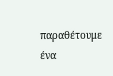παραθέτουμε ένα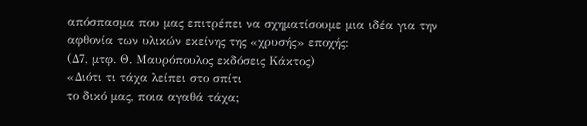απόσπασμα που μας επιτρέπει να σχηματίσουμε μια ιδέα για την αφθονία των υλικών εκείνης της «χρυσής» εποχής:
(Δ7, μτφ. Θ. Μαυρόπουλος εκδόσεις Κάκτος)
«Διότι τι τάχα λείπει στο σπίτι
το δικό μας, ποια αγαθά τάχα;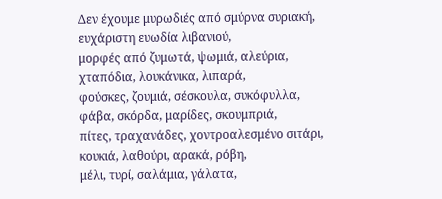Δεν έχουμε μυρωδιές από σμύρνα συριακή,
ευχάριστη ευωδία λιβανιού,
μορφές από ζυμωτά, ψωμιά, αλεύρια,
χταπόδια, λουκάνικα, λιπαρά,
φούσκες, ζουμιά, σέσκουλα, συκόφυλλα,
φάβα, σκόρδα, μαρίδες, σκουμπριά,
πίτες, τραχανάδες, χοντροαλεσμένο σιτάρι,
κουκιά, λαθούρι, αρακά, ρόβη,
μέλι, τυρί, σαλάμια, γάλατα,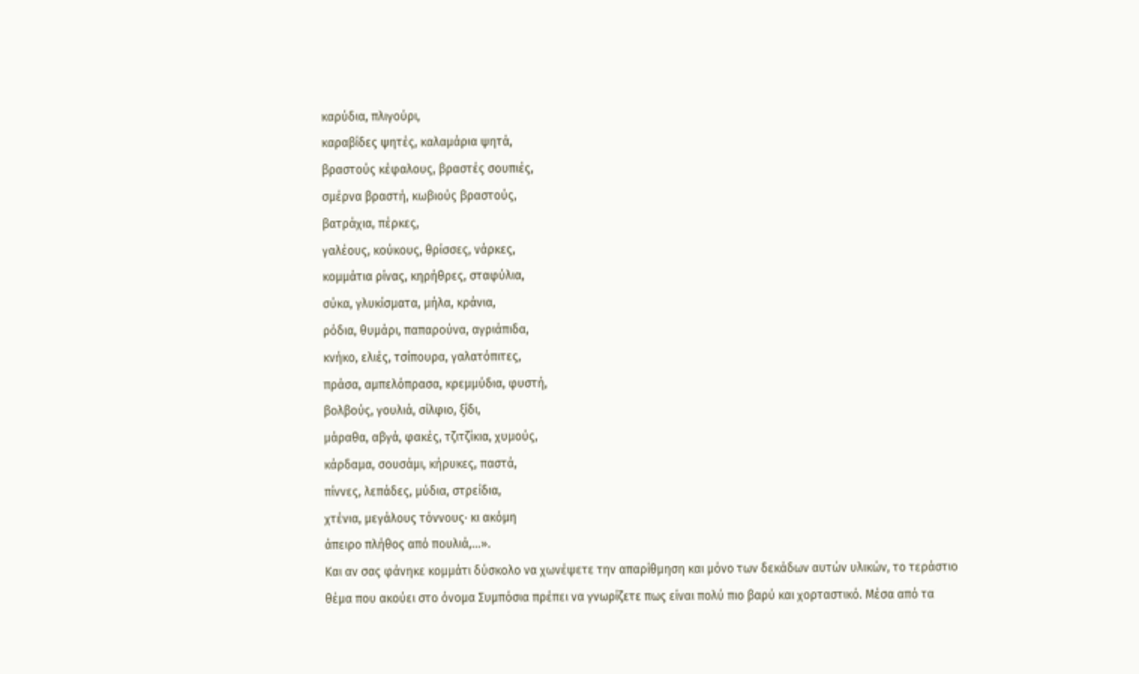καρύδια, πλιγούρι,
καραβίδες ψητές, καλαμάρια ψητά,
βραστούς κέφαλους, βραστές σουπιές,
σμέρνα βραστή, κωβιούς βραστούς,
βατράχια, πέρκες,
γαλέους, κούκους, θρίσσες, νάρκες,
κομμάτια ρίνας, κηρήθρες, σταφύλια,
σύκα, γλυκίσματα, μήλα, κράνια,
ρόδια, θυμάρι, παπαρούνα, αγριάπιδα,
κνήκο, ελιές, τσίπουρα, γαλατόπιτες,
πράσα, αμπελόπρασα, κρεμμύδια, φυστή,
βολβούς, γουλιά, σίλφιο, ξίδι,
μάραθα, αβγά, φακές, τζιτζίκια, χυμούς,
κάρδαμα, σουσάμι, κήρυκες, παστά,
πίννες, λεπάδες, μύδια, στρείδια,
χτένια, μεγάλους τόννους· κι ακόμη
άπειρο πλήθος από πουλιά,...».
Και αν σας φάνηκε κομμάτι δύσκολο να χωνέψετε την απαρίθμηση και μόνο των δεκάδων αυτών υλικών, το τεράστιο θέμα που ακούει στο όνομα Συμπόσια πρέπει να γνωρίζετε πως είναι πολύ πιο βαρύ και χορταστικό. Μέσα από τα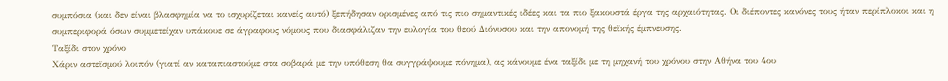συμπόσια (και δεν είναι βλασφημία να το ισχυρίζεται κανείς αυτό) ξεπήδησαν ορισμένες από τις πιο σημαντικές ιδέες και τα πιο ξακουστά έργα της αρχαιότητας. Οι διέποντες κανόνες τους ήταν περίπλοκοι και η συμπεριφορά όσων συμμετείχαν υπάκουε σε άγραφους νόμους που διασφάλιζαν την ευλογία του θεού Διόνυσου και την απονομή της θεϊκής έμπνευσης.
Ταξίδι στον χρόνο
Χάριν αστεϊσμού λοιπόν (γιατί αν καταπιαστούμε στα σοβαρά με την υπόθεση θα συγγράψουμε πόνημα), ας κάνουμε ένα ταξίδι με τη μηχανή του χρόνου στην Αθήνα του 4ου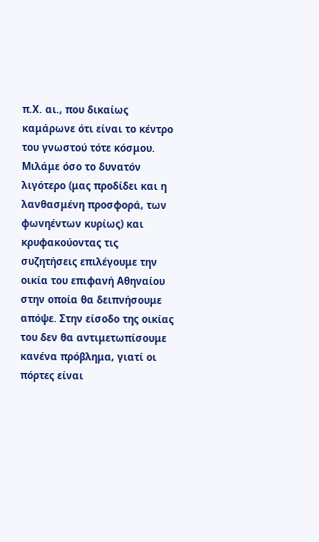π.Χ. αι., που δικαίως καμάρωνε ότι είναι το κέντρο του γνωστού τότε κόσμου. Μιλάμε όσο το δυνατόν λιγότερο (μας προδίδει και η λανθασμένη προσφορά, των φωνηέντων κυρίως) και κρυφακούοντας τις συζητήσεις επιλέγουμε την οικία του επιφανή Αθηναίου στην οποία θα δειπνήσουμε απόψε. Στην είσοδο της οικίας του δεν θα αντιμετωπίσουμε κανένα πρόβλημα, γιατί οι πόρτες είναι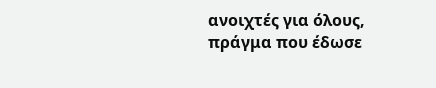ανοιχτές για όλους, πράγμα που έδωσε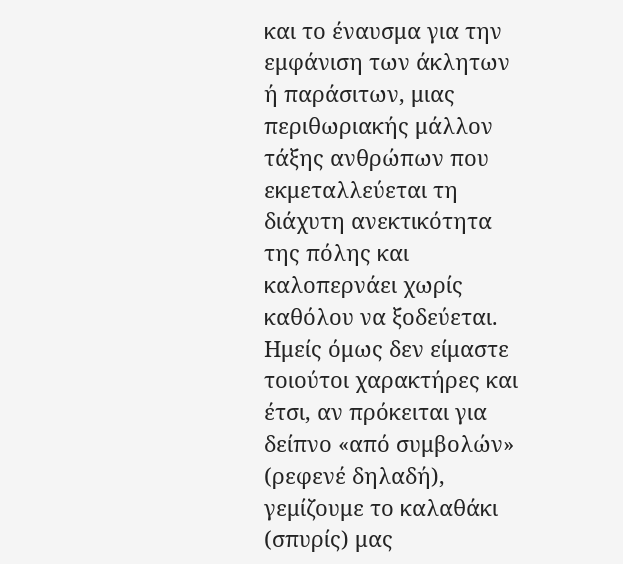και το έναυσμα για την εμφάνιση των άκλητων ή παράσιτων, μιας περιθωριακής μάλλον τάξης ανθρώπων που εκμεταλλεύεται τη διάχυτη ανεκτικότητα της πόλης και καλοπερνάει χωρίς καθόλου να ξοδεύεται. Ημείς όμως δεν είμαστε τοιούτοι χαρακτήρες και έτσι, αν πρόκειται για δείπνο «από συμβολών» (ρεφενέ δηλαδή), γεμίζουμε το καλαθάκι (σπυρίς) μας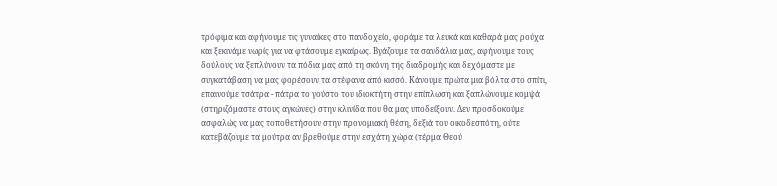τρόφιμα και αφήνουμε τις γυναίκες στο πανδοχείο, φοράμε τα λευκά και καθαρά μας ρούχα και ξεκινάμε νωρίς για να φτάσουμε εγκαίρως. Βγάζουμε τα σανδάλια μας, αφήνουμε τους δούλους να ξεπλύνουν τα πόδια μας από τη σκόνη της διαδρομής και δεχόμαστε με συγκατάβαση να μας φορέσουν τα στέφανα από κισσό. Κάνουμε πρώτα μια βόλτα στο σπίτι, επαινούμε τσάτρα - πάτρα το γούστο του ιδιοκτήτη στην επίπλωση και ξαπλώνουμε κομψά (στηριζόμαστε στους αγκώνες) στην κλινίδα που θα μας υποδείξουν. Δεν προσδοκούμε ασφαλώς να μας τοποθετήσουν στην προνομιακή θέση, δεξιά του οικοδεσπότη, ούτε κατεβάζουμε τα μούτρα αν βρεθούμε στην εσχάτη χώρα (τέρμα Θεού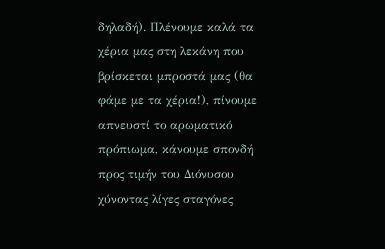δηλαδή). Πλένουμε καλά τα χέρια μας στη λεκάνη που βρίσκεται μπροστά μας (θα φάμε με τα χέρια!), πίνουμε απνευστί το αρωματικό πρόπιωμα, κάνουμε σπονδή προς τιμήν του Διόνυσου χύνοντας λίγες σταγόνες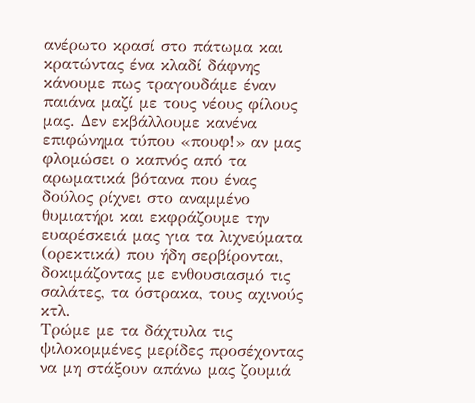ανέρωτο κρασί στο πάτωμα και κρατώντας ένα κλαδί δάφνης κάνουμε πως τραγουδάμε έναν παιάνα μαζί με τους νέους φίλους μας. Δεν εκβάλλουμε κανένα επιφώνημα τύπου «πουφ!» αν μας φλομώσει ο καπνός από τα αρωματικά βότανα που ένας δούλος ρίχνει στο αναμμένο θυμιατήρι και εκφράζουμε την ευαρέσκειά μας για τα λιχνεύματα (ορεκτικά) που ήδη σερβίρονται, δοκιμάζοντας με ενθουσιασμό τις σαλάτες, τα όστρακα, τους αχινούς κτλ.
Τρώμε με τα δάχτυλα τις ψιλοκομμένες μερίδες προσέχοντας να μη στάξουν απάνω μας ζουμιά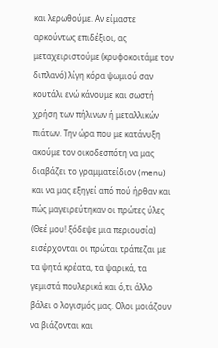και λερωθούμε. Αν είμαστε αρκούντως επιδέξιοι, ας μεταχειριστούμε (κρυφοκοιτάμε τον διπλανό) λίγη κόρα ψωμιού σαν κουτάλι ενώ κάνουμε και σωστή χρήση των πήλινων ή μεταλλικών πιάτων. Την ώρα που με κατάνυξη ακούμε τον οικοδεσπότη να μας διαβάζει το γραμματείδιον (menu) και να μας εξηγεί από πού ήρθαν και πώς μαγειρεύτηκαν οι πρώτες ύλες (Θεέ μου! ξόδεψε μια περιουσία) εισέρχονται οι πρώται τράπεζαι με τα ψητά κρέατα, τα ψαρικά, τα γεμιστά πουλερικά και ό,τι άλλο βάλει ο λογισμός μας. Ολοι μοιάζουν να βιάζονται και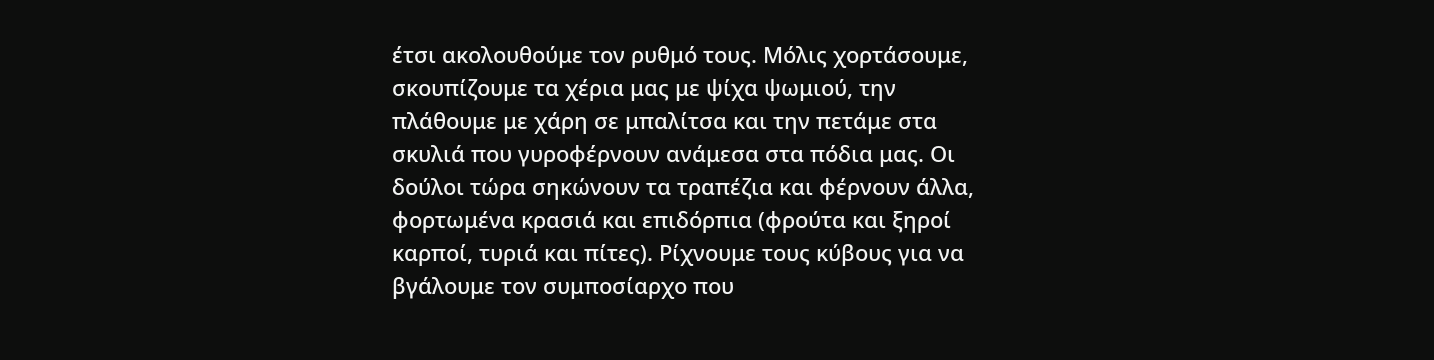έτσι ακολουθούμε τον ρυθμό τους. Μόλις χορτάσουμε, σκουπίζουμε τα χέρια μας με ψίχα ψωμιού, την πλάθουμε με χάρη σε μπαλίτσα και την πετάμε στα σκυλιά που γυροφέρνουν ανάμεσα στα πόδια μας. Οι δούλοι τώρα σηκώνουν τα τραπέζια και φέρνουν άλλα, φορτωμένα κρασιά και επιδόρπια (φρούτα και ξηροί καρποί, τυριά και πίτες). Ρίχνουμε τους κύβους για να βγάλουμε τον συμποσίαρχο που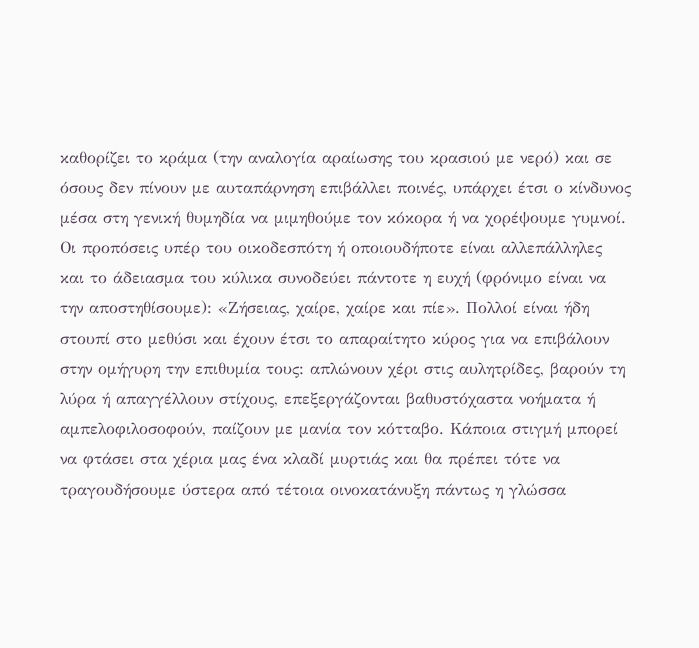καθορίζει το κράμα (την αναλογία αραίωσης του κρασιού με νερό) και σε όσους δεν πίνουν με αυταπάρνηση επιβάλλει ποινές, υπάρχει έτσι ο κίνδυνος μέσα στη γενική θυμηδία να μιμηθούμε τον κόκορα ή να χορέψουμε γυμνοί. Οι προπόσεις υπέρ του οικοδεσπότη ή οποιουδήποτε είναι αλλεπάλληλες και το άδειασμα του κύλικα συνοδεύει πάντοτε η ευχή (φρόνιμο είναι να την αποστηθίσουμε): «Ζήσειας, χαίρε, χαίρε και πίε». Πολλοί είναι ήδη στουπί στο μεθύσι και έχουν έτσι το απαραίτητο κύρος για να επιβάλουν στην ομήγυρη την επιθυμία τους: απλώνουν χέρι στις αυλητρίδες, βαρούν τη λύρα ή απαγγέλλουν στίχους, επεξεργάζονται βαθυστόχαστα νοήματα ή αμπελοφιλοσοφούν, παίζουν με μανία τον κότταβο. Κάποια στιγμή μπορεί να φτάσει στα χέρια μας ένα κλαδί μυρτιάς και θα πρέπει τότε να τραγουδήσουμε ύστερα από τέτοια οινοκατάνυξη πάντως η γλώσσα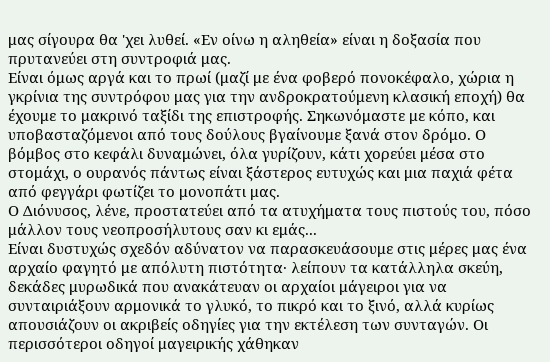μας σίγουρα θα 'χει λυθεί. «Εν οίνω η αληθεία» είναι η δοξασία που πρυτανεύει στη συντροφιά μας.
Είναι όμως αργά και το πρωί (μαζί με ένα φοβερό πονοκέφαλο, χώρια η γκρίνια της συντρόφου μας για την ανδροκρατούμενη κλασική εποχή) θα έχουμε το μακρινό ταξίδι της επιστροφής. Σηκωνόμαστε με κόπο, και υποβασταζόμενοι από τους δούλους βγαίνουμε ξανά στον δρόμο. Ο βόμβος στο κεφάλι δυναμώνει, όλα γυρίζουν, κάτι χορεύει μέσα στο στομάχι, ο ουρανός πάντως είναι ξάστερος ευτυχώς και μια παχιά φέτα από φεγγάρι φωτίζει το μονοπάτι μας.
Ο Διόνυσος, λένε, προστατεύει από τα ατυχήματα τους πιστούς του, πόσο μάλλον τους νεοπροσήλυτους σαν κι εμάς...
Είναι δυστυχώς σχεδόν αδύνατον να παρασκευάσουμε στις μέρες μας ένα αρχαίο φαγητό με απόλυτη πιστότητα· λείπουν τα κατάλληλα σκεύη, δεκάδες μυρωδικά που ανακάτευαν οι αρχαίοι μάγειροι για να συνταιριάξουν αρμονικά το γλυκό, το πικρό και το ξινό, αλλά κυρίως απουσιάζουν οι ακριβείς οδηγίες για την εκτέλεση των συνταγών. Οι περισσότεροι οδηγοί μαγειρικής χάθηκαν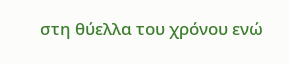στη θύελλα του χρόνου ενώ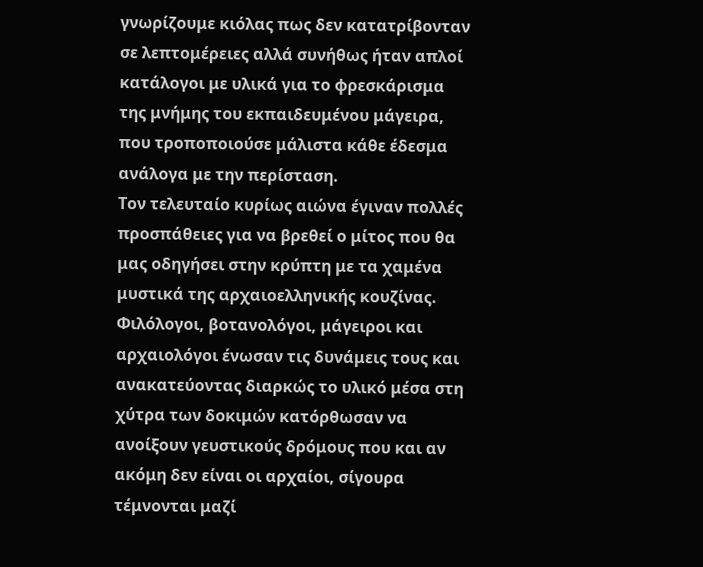γνωρίζουμε κιόλας πως δεν κατατρίβονταν σε λεπτομέρειες αλλά συνήθως ήταν απλοί κατάλογοι με υλικά για το φρεσκάρισμα της μνήμης του εκπαιδευμένου μάγειρα, που τροποποιούσε μάλιστα κάθε έδεσμα ανάλογα με την περίσταση.
Τον τελευταίο κυρίως αιώνα έγιναν πολλές προσπάθειες για να βρεθεί ο μίτος που θα μας οδηγήσει στην κρύπτη με τα χαμένα μυστικά της αρχαιοελληνικής κουζίνας. Φιλόλογοι, βοτανολόγοι, μάγειροι και αρχαιολόγοι ένωσαν τις δυνάμεις τους και ανακατεύοντας διαρκώς το υλικό μέσα στη χύτρα των δοκιμών κατόρθωσαν να ανοίξουν γευστικούς δρόμους που και αν ακόμη δεν είναι οι αρχαίοι, σίγουρα τέμνονται μαζί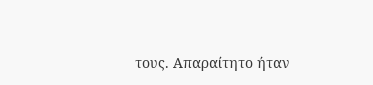τους. Απαραίτητο ήταν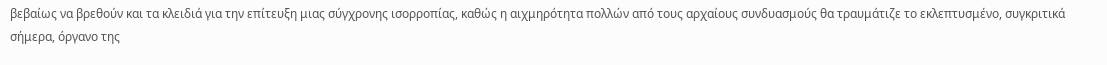βεβαίως να βρεθούν και τα κλειδιά για την επίτευξη μιας σύγχρονης ισορροπίας, καθώς η αιχμηρότητα πολλών από τους αρχαίους συνδυασμούς θα τραυμάτιζε το εκλεπτυσμένο, συγκριτικά σήμερα, όργανο της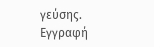γεύσης.
Εγγραφή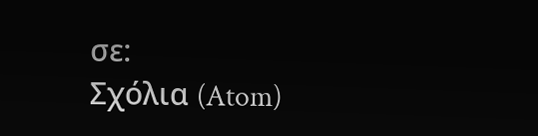σε:
Σχόλια (Atom)